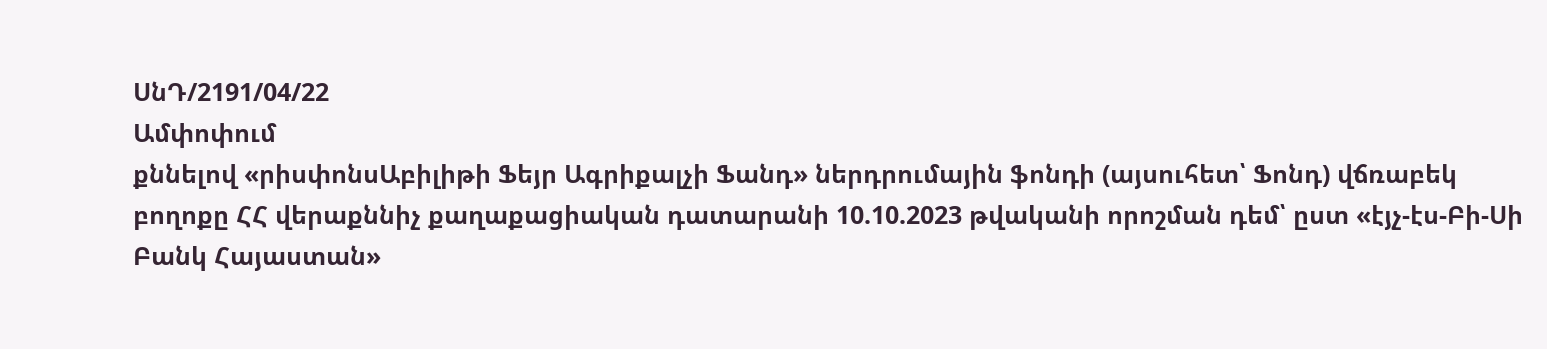ՍնԴ/2191/04/22
Ամփոփում
քննելով «րիսփոնսԱբիլիթի Ֆեյր Ագրիքալչի Ֆանդ» ներդրումային ֆոնդի (այսուհետ՝ Ֆոնդ) վճռաբեկ բողոքը ՀՀ վերաքննիչ քաղաքացիական դատարանի 10.10.2023 թվականի որոշման դեմ՝ ըստ «էյչ-էս-Բի-Սի Բանկ Հայաստան»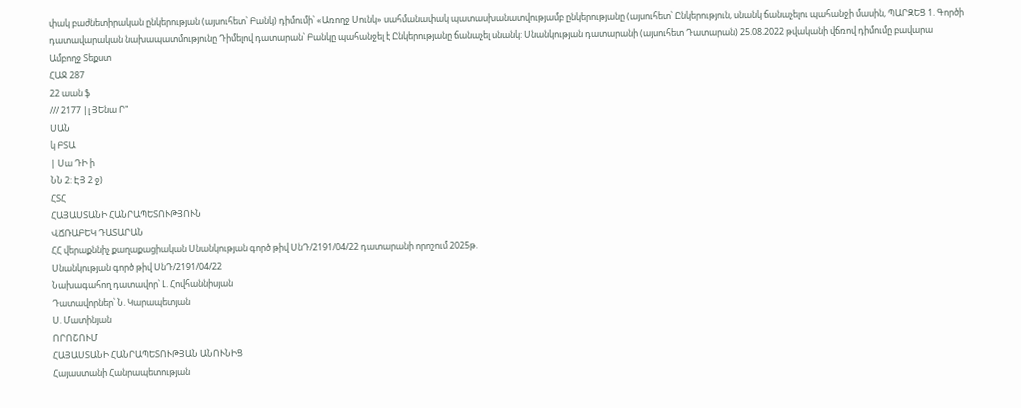փակ բաժնետիրական ընկերության (այսուհետ՝ Բանկ) դիմումի՝ «Առողջ Սունկ» սահմանափակ պատասխանատվությամբ ընկերությանը (այսուհետ՝ Ընկերություն, սնանկ ճանաչելու պահանջի մասին, ՊԱՐԶԵՑ 1. Գործի դատավարական նախապատմությունը Դիմելով դատարան՝ Բանկը պահանջել է Ընկերությանը ճանաչել սնանկ: Սնանկության դատարանի (այսուհետ Դատարան) 25.08.2022 թվականի վճռով դիմումը բավարա
Ամբողջ Տեքստ
ՀԱՋ 287
22 աան ֆ
/// 2177 |լ ՅԵնա Ր"
ՍԱՆ
կ ԲՏԱ
| Սա ԴԻ ի
ՆՆ 2: ԷՅ 2 ջ)
ՀՏՀ
ՀԱՅԱՍՏԱՆԻ ՀԱՆՐԱՊԵՏՈՒԹՅՈՒՆ
ՎՃՌԱԲԵԿ ԴԱՏԱՐԱՆ
ՀՀ վերաքննիչ քաղաքացիական Սնանկության գործ թիվ ՍնԴ/2191/04/22 դատարանի որոշում 2025թ.
Սնանկության գործ թիվ ՍնԴ/2191/04/22
Նախագահող դատավոր՝ Լ. Հովհաննիսյան
Դատավորներ՝ Ն. Կարապետյան
Ս. Մատինյան
ՈՐՈՇՈՒՄ
ՀԱՅԱՍՏԱՆԻ ՀԱՆՐԱՊԵՏՈՒԹՅԱՆ ԱՆՈՒՆԻՑ
Հայաստանի Հանրապետության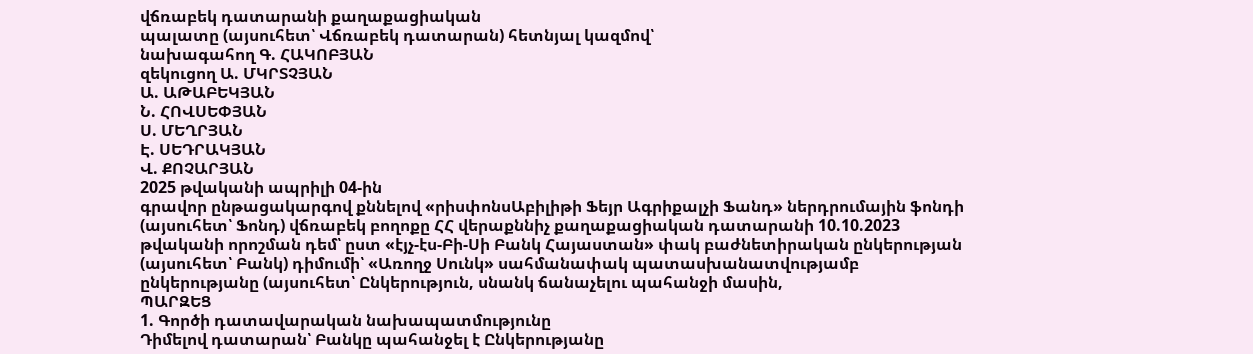վճռաբեկ դատարանի քաղաքացիական
պալատը (այսուհետ՝ Վճռաբեկ դատարան) հետնյալ կազմով՝
նախագահող Գ. ՀԱԿՈԲՅԱՆ
զեկուցող Ա. ՄԿՐՏՉՅԱՆ
Ա. ԱԹԱԲԵԿՅԱՆ
Ն. ՀՈՎՍԵՓՅԱՆ
Ս. ՄԵՂՐՅԱՆ
Է. ՍԵԴՐԱԿՅԱՆ
Վ. ՔՈՉԱՐՅԱՆ
2025 թվականի ապրիլի 04-ին
գրավոր ընթացակարգով քննելով «րիսփոնսԱբիլիթի Ֆեյր Ագրիքալչի Ֆանդ» ներդրումային ֆոնդի (այսուհետ՝ Ֆոնդ) վճռաբեկ բողոքը ՀՀ վերաքննիչ քաղաքացիական դատարանի 10.10.2023 թվականի որոշման դեմ՝ ըստ «էյչ-էս-Բի-Սի Բանկ Հայաստան» փակ բաժնետիրական ընկերության (այսուհետ՝ Բանկ) դիմումի՝ «Առողջ Սունկ» սահմանափակ պատասխանատվությամբ ընկերությանը (այսուհետ՝ Ընկերություն, սնանկ ճանաչելու պահանջի մասին,
ՊԱՐԶԵՑ
1. Գործի դատավարական նախապատմությունը
Դիմելով դատարան՝ Բանկը պահանջել է Ընկերությանը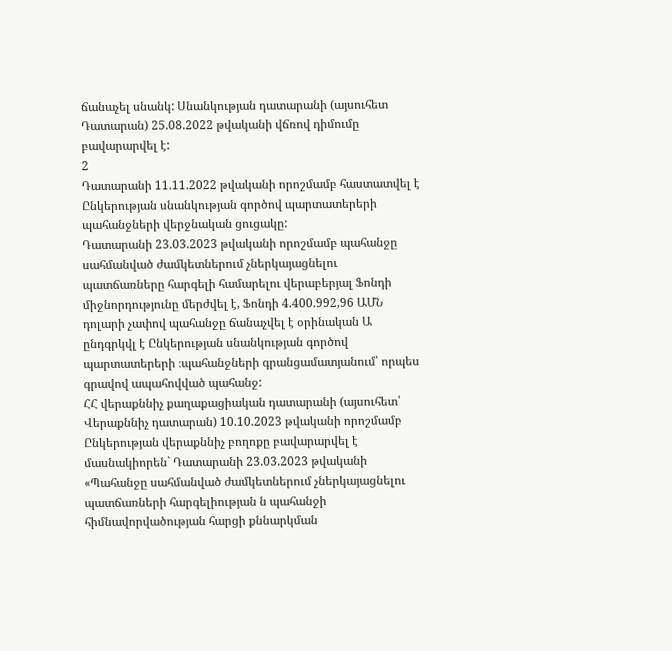ճանաչել սնանկ: Սնանկության դատարանի (այսուհետ Դատարան) 25.08.2022 թվականի վճռով դիմումը բավարարվել է:
2
Դատարանի 11.11.2022 թվականի որոշմամբ հաստատվել է Ընկերության սնանկության գործով պարտատերերի պահանջների վերջնական ցուցակը:
Դատարանի 23.03.2023 թվականի որոշմամբ պահանջը սահմանված ժամկետներում չներկայացնելու պատճառները հարգելի համարելու վերաբերյալ Ֆոնդի միջնորդությունը մերժվել է, Ֆոնդի 4.400.992,96 ԱՄՆ դոլարի չափով պահանջը ճանաչվել է օրինական Ա ընդգրկվլ է Ընկերության սնանկության գործով պարտատերերի ։պահանջների գրանցամատյանում՝ որպես գրավով ապահովված պահանջ:
ՀՀ վերաքննիչ քաղաքացիական դատարանի (այսուհետ՝ Վերաքննիչ դատարան) 10.10.2023 թվականի որոշմամբ Ընկերության վերաքննիչ բողոքը բավարարվել է մասնակիորեն` Դատարանի 23.03.2023 թվականի «Պահանջը սահմանված ժամկետներում չներկայացնելու պատճառների հարգելիության ն պահանջի հիմնավորվածության հարցի քննարկման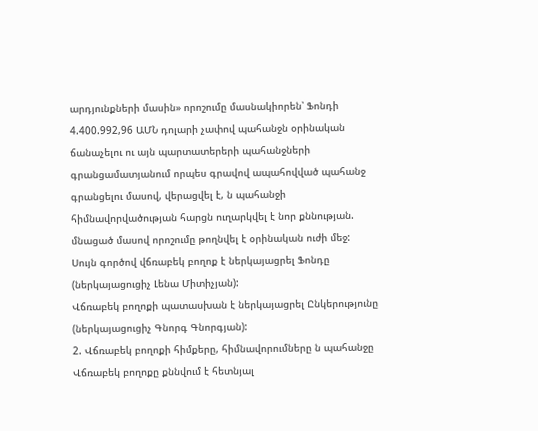արդյունքների մասին» որոշումը մասնակիորեն՝ Ֆոնդի 4.400.992,96 ԱՄՆ դոլարի չափով պահանջն օրինական ճանաչելու ու այն պարտատերերի պահանջների գրանցամատյանում որպես գրավով ապահովված պահանջ գրանցելու մասով, վերացվել է, ն պահանջի հիմնավորվածության հարցն ուղարկվել է նոր քննության. մնացած մասով որոշումը թողնվել է օրինական ուժի մեջ:
Սույն գործով վճռաբեկ բողոք է ներկայացրել Ֆոնդը (ներկայացուցիչ Լենա Միտիչյան):
Վճռաբեկ բողոքի պատասխան է ներկայացրել Ընկերությունը (ներկայացուցիչ Գնորգ Գնորգյան):
2. Վճռաբեկ բողոքի հիմքերը, հիմնավորումները ն պահանջը
Վճռաբեկ բողոքը քննվում է հետնյալ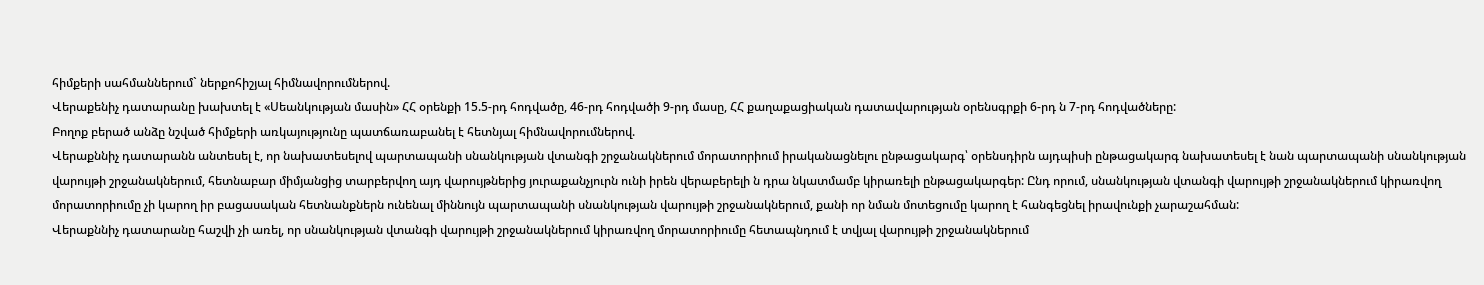հիմքերի սահմաններում` ներքոհիշյալ հիմնավորումներով.
Վերաքենիչ դատարանը խախտել է «Սեանկության մասին» ՀՀ օրենքի 15.5-րդ հոդվածը, 46-րդ հոդվածի 9-րդ մասը, ՀՀ քաղաքացիական դատավարության օրենսգրքի 6-րդ ն 7-րդ հոդվածները:
Բողոք բերած անձը նշված հիմքերի առկայությունը պատճառաբանել է հետնյալ հիմնավորումներով.
Վերաքննիչ դատարանն անտեսել է, որ նախատեսելով պարտապանի սնանկության վտանգի շրջանակներում մորատորիում իրականացնելու ընթացակարգ՝ օրենսդիրն այդպիսի ընթացակարգ նախատեսել է նան պարտապանի սնանկության վարույթի շրջանակներում, հետնաբար միմյանցից տարբերվող այդ վարույթներից յուրաքանչյուրն ունի իրեն վերաբերելի ն դրա նկատմամբ կիրառելի ընթացակարգեր: Ընդ որում, սնանկության վտանգի վարույթի շրջանակներում կիրառվող մորատորիումը չի կարող իր բացասական հետնանքներն ունենալ միննույն պարտապանի սնանկության վարույթի շրջանակներում, քանի որ նման մոտեցումը կարող է հանգեցնել իրավունքի չարաշահման:
Վերաքննիչ դատարանը հաշվի չի առել, որ սնանկության վտանգի վարույթի շրջանակներում կիրառվող մորատորիումը հետապնդում է տվյալ վարույթի շրջանակներում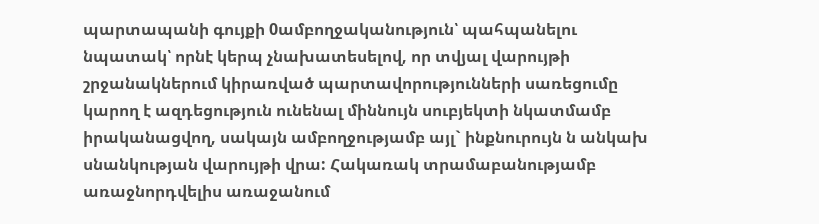պարտապանի գույքի 0ամբողջականություն՝ պահպանելու նպատակ՝ որնէ կերպ չնախատեսելով, որ տվյալ վարույթի շրջանակներում կիրառված պարտավորությունների սառեցումը կարող է ազդեցություն ունենալ միննույն սուբյեկտի նկատմամբ իրականացվող, սակայն ամբողջությամբ այլ` ինքնուրույն ն անկախ սնանկության վարույթի վրա: Հակառակ տրամաբանությամբ առաջնորդվելիս առաջանում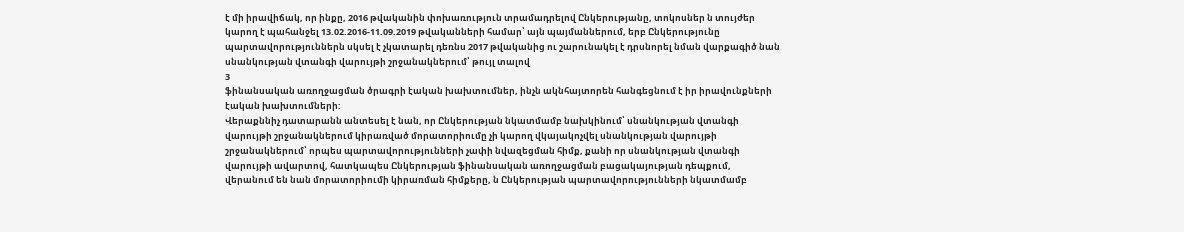է մի իրավիճակ, որ ինքը, 2016 թվականին փոխառություն տրամադրելով Ընկերությանը, տոկոսներ ն տույժեր կարող է պահանջել 13.02.2016-11.09.2019 թվականների համար՝ այն պայմաններում, երբ Ընկերությունը պարտավորություններն սկսել է չկատարել դեռնս 2017 թվականից ու շարունակել է դրսնորել նման վարքագիծ նան սնանկության վտանգի վարույթի շրջանակներում՝ թույլ տալով
3
ֆինանսական առողջացման ծրագրի էական խախտումներ, ինչն ակնհայտորեն հանգեցնում է իր իրավունքների էական խախտումների:
Վերաքննիչ դատարանն անտեսել է նան, որ Ընկերության նկատմամբ նախկինում՝ սնանկության վտանգի վարույթի շրջանակներում կիրառված մորատորիումը չի կարող վկայակոչվել սնանկության վարույթի շրջանակներում՝ որպես պարտավորությունների չափի նվազեցման հիմք, քանի որ սնանկության վտանգի վարույթի ավարտով, հատկապես Ընկերության ֆինանսական առողջացման բացակայության դեպքում, վերանում են նան մորատորիումի կիրառման հիմքերը, ն Ընկերության պարտավորությունների նկատմամբ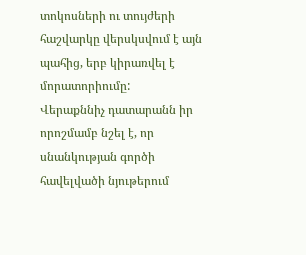տոկոսների ու տույժերի հաշվարկը վերսկսվում է այն պահից, երբ կիրառվել է մորատորիումը:
Վերաքննիչ դատարանն իր որոշմամբ նշել է, որ սնանկության գործի հավելվածի նյութերում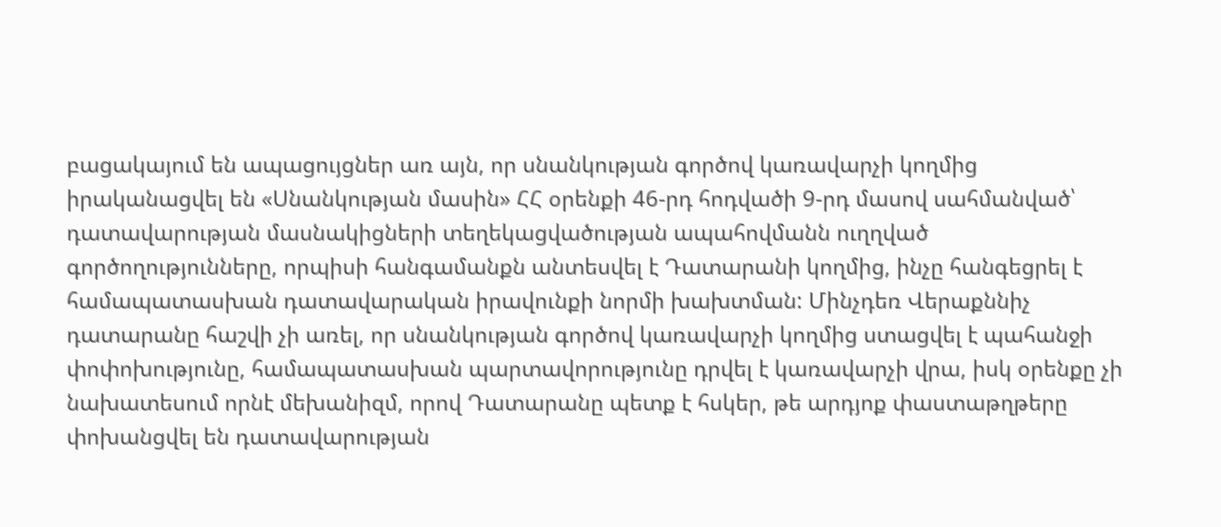բացակայում են ապացույցներ առ այն, որ սնանկության գործով կառավարչի կողմից իրականացվել են «Սնանկության մասին» ՀՀ օրենքի 46-րդ հոդվածի 9-րդ մասով սահմանված՝ դատավարության մասնակիցների տեղեկացվածության ապահովմանն ուղղված գործողությունները, որպիսի հանգամանքն անտեսվել է Դատարանի կողմից, ինչը հանգեցրել է համապատասխան դատավարական իրավունքի նորմի խախտման: Մինչդեռ Վերաքննիչ դատարանը հաշվի չի առել, որ սնանկության գործով կառավարչի կողմից ստացվել է պահանջի փոփոխությունը, համապատասխան պարտավորությունը դրվել է կառավարչի վրա, իսկ օրենքը չի նախատեսում որնէ մեխանիզմ, որով Դատարանը պետք է հսկեր, թե արդյոք փաստաթղթերը փոխանցվել են դատավարության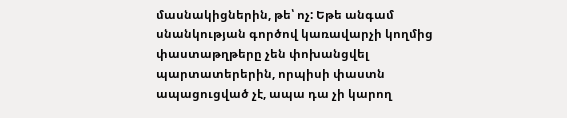մասնակիցներին, թե՝ ոչ: Եթե անգամ սնանկության գործով կառավարչի կողմից փաստաթղթերը չեն փոխանցվել պարտատերերին, որպիսի փաստն ապացուցված չէ, ապա դա չի կարող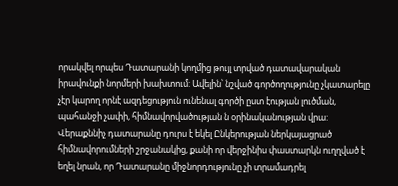որակվել որպես Դատարանի կողմից թույլ տրված դատավարական իրավունքի նորմերի խախտում: Ավելին՝ նշված գործողությունը չկատարելը չէր կարող որնէ ազդեցություն ունենալ գործի ըստ էության լուծման, պահանջի չափի, հիմնավորվածության ն օրինականության վրա:
Վերաքննիչ դատարանը դուրս է եկել Ընկերության ներկայացրած հիմնավորումների շրջանակից, քանի որ վերջինիս փաստարկն ուղղված է եղել նրան, որ Դատարանը միջնորդությունը չի տրամադրել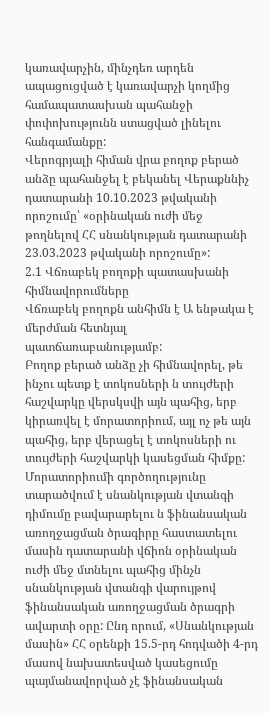կառավարչին, մինչդեռ արդեն ապացուցված է կառավարչի կողմից համապատասխան պահանջի փոփոխությունն ստացված լինելու հանգամանքը:
Վերոգրյալի հիման վրա բողոք բերած անձը պահանջել է բեկանել Վերաքննիչ դատարանի 10.10.2023 թվականի որոշումը՝ «օրինական ուժի մեջ թողնելով ՀՀ սնանկության դատարանի 23.03.2023 թվականի որոշումը»:
2.1 Վճռաբեկ բողոքի պատասխանի հիմնավորումները
Վճռաբեկ բողոքն անհիմն է Ա ենթակա է մերժման հետնյալ պատճառաբանությամբ:
Բողոք բերած անձը չի հիմնավորել, թե ինչու պետք է տոկոսների ն տույժերի հաշվարկը վերսկսվի այն պահից, երբ կիրառվել է մորատորիում, այլ ոչ թե այն պահից, երբ վերացել է տոկոսների ու տույժերի հաշվարկի կասեցման հիմքը:
Մորատորիումի գործողությունը տարածվում է սնանկության վտանգի դիմումը բավարարելու ն ֆինանսական առողջացման ծրագիրը հաստատելու մասին դատարանի վճիոն օրինական ուժի մեջ մտնելու պահից մինչն սնանկության վտանգի վարույթով ֆինանսական առողջացման ծրագրի ավարտի օրը: Ընդ որում, «Սնանկության մասին» ՀՀ օրենքի 15.5-րդ հոդվածի 4-րդ մասով նախատեսված կասեցումը պայմանավորված չէ ֆինանսական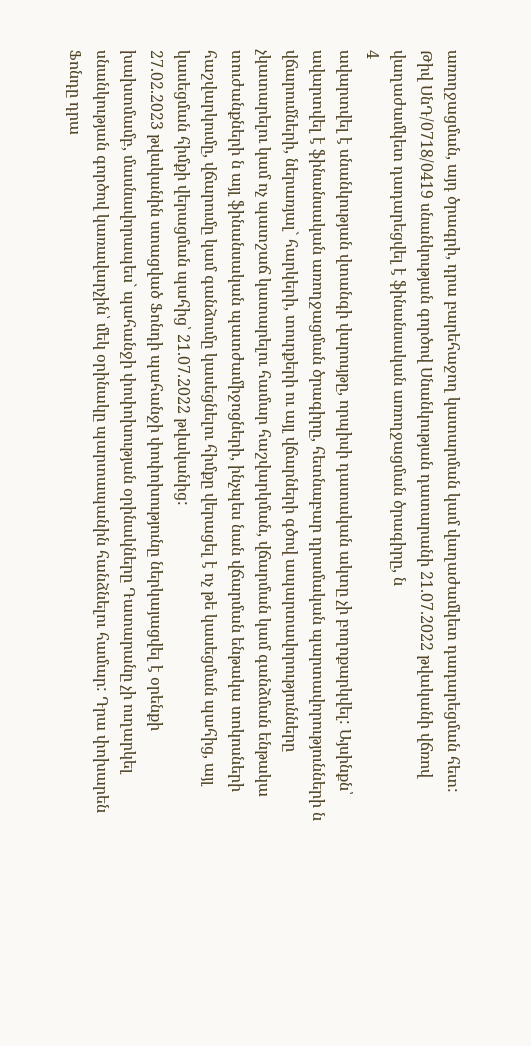առողջացման, այդ ծրագրի, դրա բարեհաջող կատարման կամ վաղաժամկետ դադարեցման հետ:
Թիվ ՍնԴ/0718/0419 սնանկության գործով Սնանկության դատարանի 21.07.2022 թվականի վճռով վաղաժամկետ դադարեցվել է ֆինանսական առողջացման ծրագիրը, ն
4
ավարտվել է սնանկության վտանգի վարույթը, որպիսի դատական ակտը չի բողոքարկվել: Այսինքն՝ ավարտվել է ֆինանսական առողջացման ծրագիրը, հետնաբար դրամական պարտավորությունների ն վճարումների, ներառյալ` հարկերի, տուրքերի ու այլ վճարների գծով ապարտավորությունները չկատարելու կամ ոչ պատշաճ կատարելու համար հաշվարկման, վճարման կամ գանձման ենթակա տուժանքների ն այլ ֆինանսական պատժամիջոցների, ինչպես նան վճարման ենթակա տոկոսների հաշվարկումը, վճարումը կամ գանձումը կասեցնելու հիմքը վերացել է ոչ թե կասեցման պահից, այլ կասեցման հիմքի վերացման պահից՝ 21.07.2022 թվականից:
27.02.2023 թվականին ստացված Ֆոնդի պահանջի փոփոխությունը ներկայացվել է օրենքի խախտմամբ, մասնավորապես` պահանջի փոփոխության օրինակները Դատարանը չի ուղարկել սնանկության գործով կառավարչին՝ մեկ օրինակը պարտապանին հանձնելու համար: Դրա փոխարեն Ֆոնդը դրա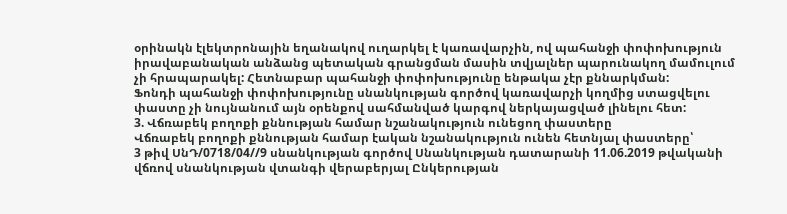օրինակն էլեկտրոնային եղանակով ուղարկել է կառավարչին, ով պահանջի փոփոխություն իրավաբանական անձանց պետական գրանցման մասին տվյալներ պարունակող մամուլում չի հրապարակել: Հետնաբար պահանջի փոփոխությունը ենթակա չէր քննարկման:
Ֆոնդի պահանջի փոփոխությունը սնանկության գործով կառավարչի կողմից ստացվելու փաստը չի նույնանում այն օրենքով սահմանված կարգով ներկայացված լինելու հետ:
3. Վճռաբեկ բողոքի քննության համար նշանակություն ունեցող փաստերը
Վճռաբեկ բողոքի քննության համար էական նշանակություն ունեն հետնյալ փաստերը՝
3 թիվ ՍնԴ/0718/04//9 սնանկության գործով Սնանկության դատարանի 11.06.2019 թվականի վճռով սնանկության վտանգի վերաբերյալ Ընկերության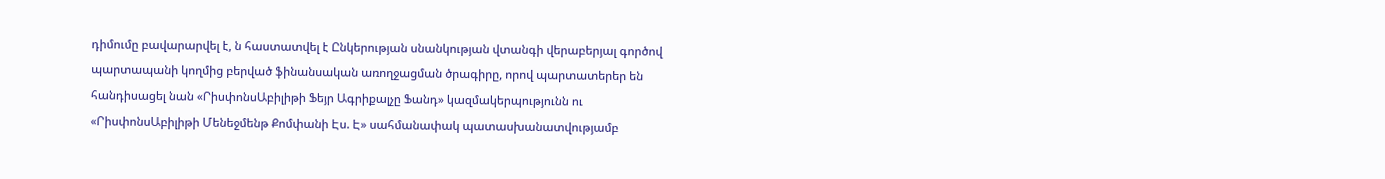դիմումը բավարարվել է, ն հաստատվել է Ընկերության սնանկության վտանգի վերաբերյալ գործով պարտապանի կողմից բերված ֆինանսական առողջացման ծրագիրը, որով պարտատերեր են հանդիսացել նան «ՐիսփոնսԱբիլիթի Ֆեյր Ագրիքալչը Ֆանդ» կազմակերպությունն ու «ՐիսփոնսԱբիլիթի Մենեջմենթ Քոմփանի Էս. Է» սահմանափակ պատասխանատվությամբ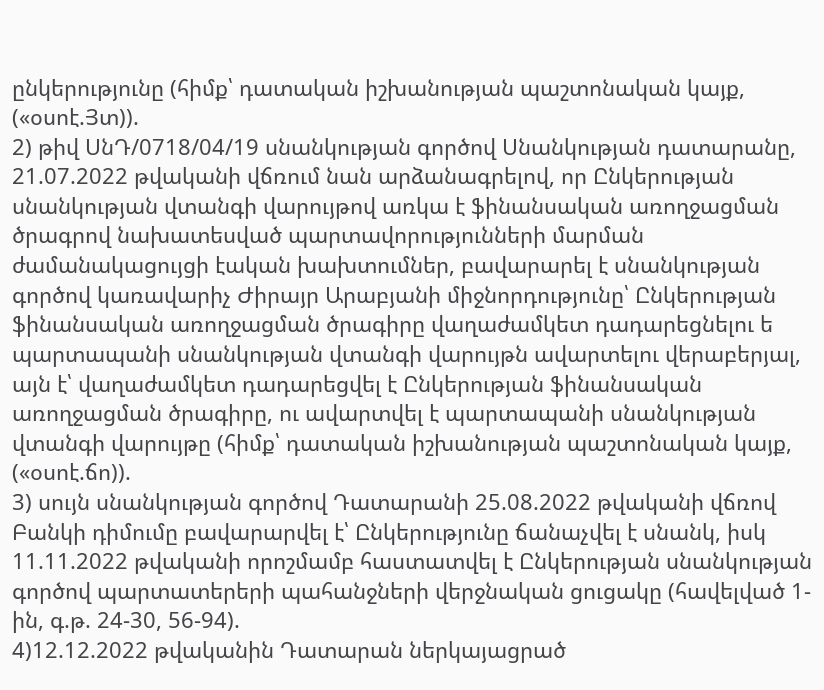ընկերությունը (հիմք՝ դատական իշխանության պաշտոնական կայք, («օսոէ.Յտ)).
2) թիվ ՍնԴ/0718/04/19 սնանկության գործով Սնանկության դատարանը, 21.07.2022 թվականի վճռում նան արձանագրելով, որ Ընկերության սնանկության վտանգի վարույթով առկա է ֆինանսական առողջացման ծրագրով նախատեսված պարտավորությունների մարման ժամանակացույցի էական խախտումներ, բավարարել է սնանկության գործով կառավարիչ Ժիրայր Արաբյանի միջնորդությունը՝ Ընկերության ֆինանսական առողջացման ծրագիրը վաղաժամկետ դադարեցնելու ե պարտապանի սնանկության վտանգի վարույթն ավարտելու վերաբերյալ, այն է՝ վաղաժամկետ դադարեցվել է Ընկերության ֆինանսական առողջացման ծրագիրը, ու ավարտվել է պարտապանի սնանկության վտանգի վարույթը (հիմք՝ դատական իշխանության պաշտոնական կայք, («օսոէ.ճո)).
3) սույն սնանկության գործով Դատարանի 25.08.2022 թվականի վճռով Բանկի դիմումը բավարարվել է՝ Ընկերությունը ճանաչվել է սնանկ, իսկ 11.11.2022 թվականի որոշմամբ հաստատվել է Ընկերության սնանկության գործով պարտատերերի պահանջների վերջնական ցուցակը (հավելված 1-ին, գ.թ. 24-30, 56-94).
4)12.12.2022 թվականին Դատարան ներկայացրած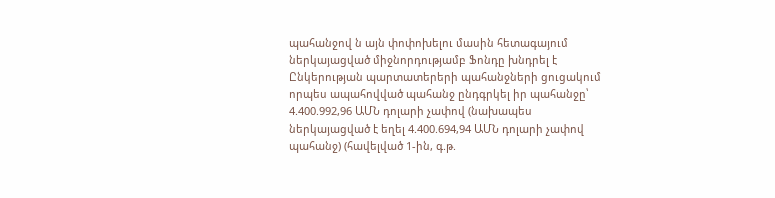պահանջով ն այն փոփոխելու մասին հետագայում ներկայացված միջնորդությամբ Ֆոնդը խնդրել է Ընկերության պարտատերերի պահանջների ցուցակում որպես ապահովված պահանջ ընդգրկել իր պահանջը՝ 4.400.992,96 ԱՄՆ դոլարի չափով (նախապես ներկայացված է եղել 4.400.694,94 ԱՄՆ դոլարի չափով պահանջ) (հավելված 1-ին, գ.թ.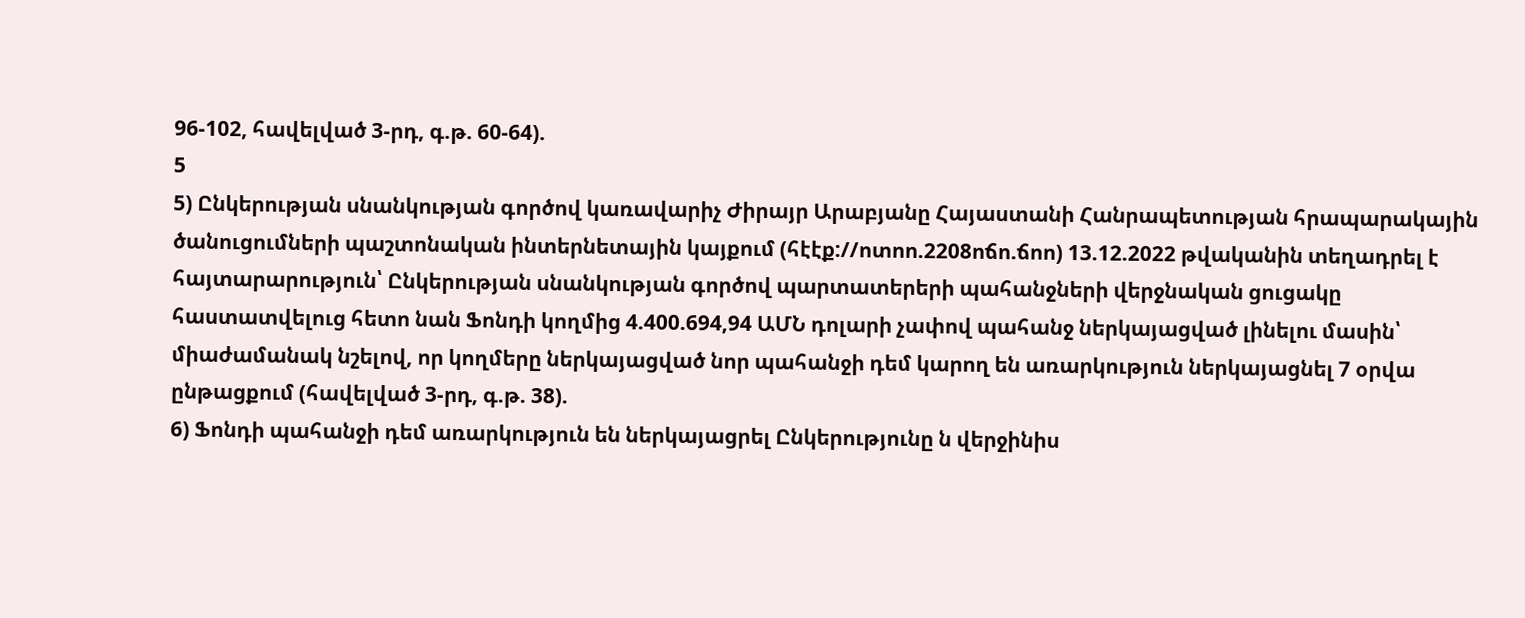96-102, հավելված 3-րդ, գ.թ. 60-64).
5
5) Ընկերության սնանկության գործով կառավարիչ Ժիրայր Արաբյանը Հայաստանի Հանրապետության հրապարակային ծանուցումների պաշտոնական ինտերնետային կայքում (հէէք://ոտոո.2208ոճո.ճոո) 13.12.2022 թվականին տեղադրել է հայտարարություն՝ Ընկերության սնանկության գործով պարտատերերի պահանջների վերջնական ցուցակը հաստատվելուց հետո նան Ֆոնդի կողմից 4.400.694,94 ԱՄՆ դոլարի չափով պահանջ ներկայացված լինելու մասին՝ միաժամանակ նշելով, որ կողմերը ներկայացված նոր պահանջի դեմ կարող են առարկություն ներկայացնել 7 օրվա ընթացքում (հավելված 3-րդ, գ.թ. 38).
6) Ֆոնդի պահանջի դեմ առարկություն են ներկայացրել Ընկերությունը ն վերջինիս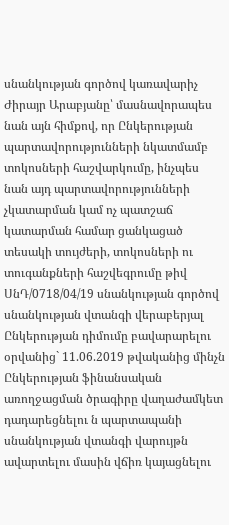սնանկության գործով կառավարիչ Ժիրայր Արաբյանը՝ մասնավորապես նան այն հիմքով, որ Ընկերության պարտավորությունների նկատմամբ տոկոսների հաշվարկումը, ինչպես նան այդ պարտավորությունների չկատարման կամ ոչ պատշաճ կատարման համար ցանկացած տեսակի տույժերի, տոկոսների ու տուգանքների հաշվեգրումը թիվ ՍնԴ/0718/04/19 սնանկության գործով սնանկության վտանգի վերաբերյալ Ընկերության դիմումը բավարարելու օրվանից` 11.06.2019 թվականից մինչն Ընկերության ֆինանսական առողջացման ծրագիրը վաղաժամկետ դադարեցնելու ն պարտապանի սնանկության վտանգի վարույթն ավարտելու մասին վճիռ կայացնելու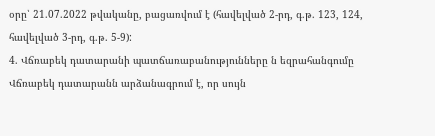օրը՝ 21.07.2022 թվականը, բացառվում է (հավելված 2-րդ, գ.թ. 123, 124, հավելված 3-րդ, գ.թ. 5-9):
4. Վճռաբեկ դատարանի պատճառաբանությունները ն եզրահանգումը
Վճռաբեկ դատարանն արձանագրում է, որ սույն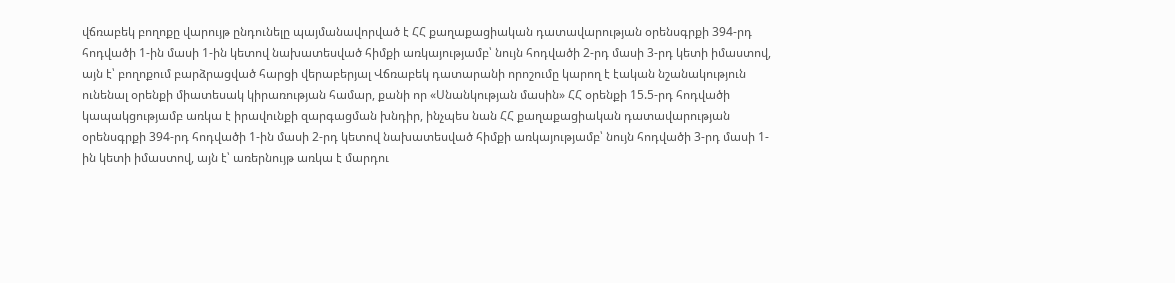վճռաբեկ բողոքը վարույթ ընդունելը պայմանավորված է ՀՀ քաղաքացիական դատավարության օրենսգրքի 394-րդ հոդվածի 1-ին մասի 1-ին կետով նախատեսված հիմքի առկայությամբ՝ նույն հոդվածի 2-րդ մասի 3-րդ կետի իմաստով, այն է՝ բողոքում բարձրացված հարցի վերաբերյալ Վճռաբեկ դատարանի որոշումը կարող է էական նշանակություն ունենալ օրենքի միատեսակ կիրառության համար, քանի որ «Սնանկության մասին» ՀՀ օրենքի 15.5-րդ հոդվածի կապակցությամբ առկա է իրավունքի զարգացման խնդիր, ինչպես նան ՀՀ քաղաքացիական դատավարության օրենսգրքի 394-րդ հոդվածի 1-ին մասի 2-րդ կետով նախատեսված հիմքի առկայությամբ՝ նույն հոդվածի 3-րդ մասի 1-ին կետի իմաստով, այն է՝ առերնույթ առկա է մարդու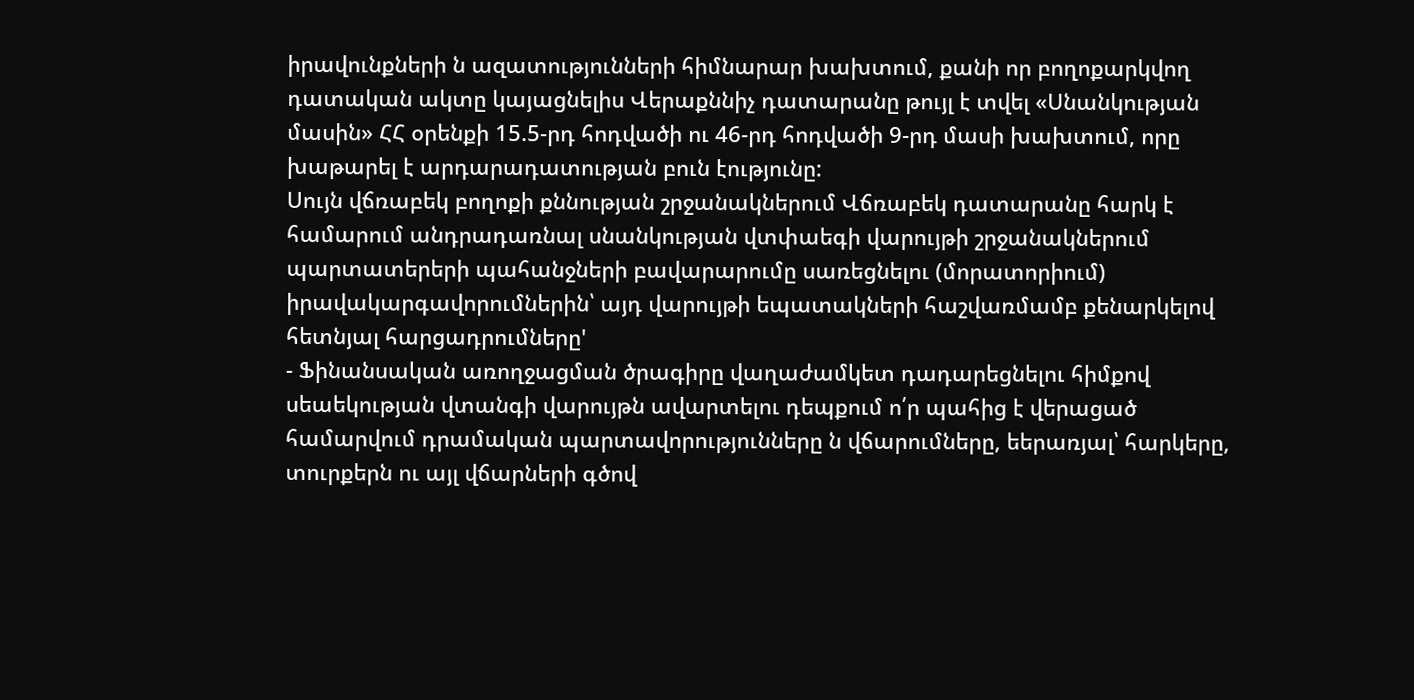իրավունքների ն ազատությունների հիմնարար խախտում, քանի որ բողոքարկվող դատական ակտը կայացնելիս Վերաքննիչ դատարանը թույլ է տվել «Սնանկության մասին» ՀՀ օրենքի 15.5-րդ հոդվածի ու 46-րդ հոդվածի 9-րդ մասի խախտում, որը խաթարել է արդարադատության բուն էությունը:
Սույն վճռաբեկ բողոքի քննության շրջանակներում Վճռաբեկ դատարանը հարկ է համարում անդրադառնալ սնանկության վտփաեգի վարույթի շրջանակներում պարտատերերի պահանջների բավարարումը սառեցնելու (մորատորիում) իրավակարգավորումներին՝ այդ վարույթի եպատակների հաշվառմամբ քենարկելով հետնյալ հարցադրումները'
- Ֆինանսական առողջացման ծրագիրը վաղաժամկետ դադարեցնելու հիմքով սեաեկության վտանգի վարույթն ավարտելու դեպքում ո՛ր պահից է վերացած համարվում դրամական պարտավորությունները ն վճարումները, եերառյալ՝ հարկերը, տուրքերն ու այլ վճարների գծով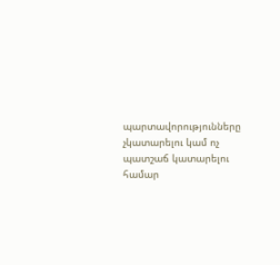պարտավորությունները չկատարելու կամ ոչ պատշաճ կատարելու համար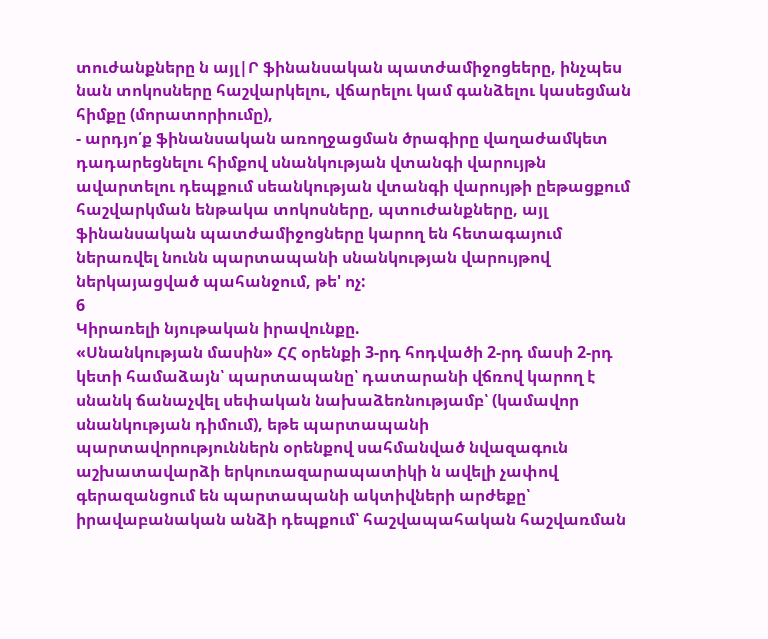տուժանքները ն այլ|Ր ֆինանսական պատժամիջոցեերը, ինչպես նան տոկոսները հաշվարկելու, վճարելու կամ գանձելու կասեցման հիմքը (մորատորիումը),
- արդյո՛ք ֆինանսական առողջացման ծրագիրը վաղաժամկետ դադարեցնելու հիմքով սնանկության վտանգի վարույթն ավարտելու դեպքում սեանկության վտանգի վարույթի ըեթացքում հաշվարկման ենթակա տոկոսները, պտուժանքները, այլ ֆինանսական պատժամիջոցները կարող են հետագայում ներառվել նունն պարտապանի սնանկության վարույթով ներկայացված պահանջում, թե' ոչ:
6
Կիրառելի նյութական իրավունքը.
«Սնանկության մասին» ՀՀ օրենքի 3-րդ հոդվածի 2-րդ մասի 2-րդ կետի համաձայն՝ պարտապանը՝ դատարանի վճռով կարող է սնանկ ճանաչվել սեփական նախաձեռնությամբ՝ (կամավոր սնանկության դիմում), եթե պարտապանի պարտավորություններն օրենքով սահմանված նվազագուն աշխատավարձի երկուռազարապատիկի ն ավելի չափով գերազանցում են պարտապանի ակտիվների արժեքը՝ իրավաբանական անձի դեպքում՝ հաշվապահական հաշվառման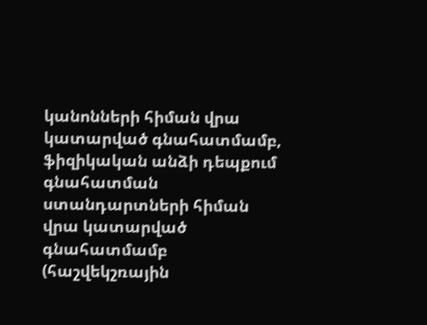կանոնների հիման վրա կատարված գնահատմամբ, ֆիզիկական անձի դեպքում գնահատման ստանդարտների հիման վրա կատարված գնահատմամբ (հաշվեկշռային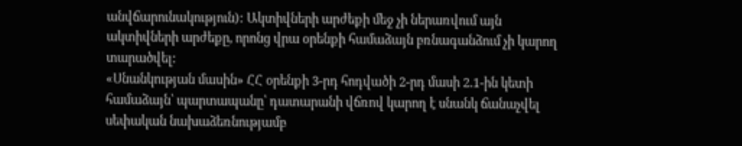անվճարունակություն): Ակտիվների արժեքի մեջ չի ներառվում այն ակտիվների արժեքը, որոնց վրա օրենքի համաձայն բռնագանձում չի կարող տարածվել:
«Սնանկության մասին» ՀՀ օրենքի 3-րդ հոդվածի 2-րդ մասի 2.1-ին կետի համաձայն՝ պարտապանը՝ դատարանի վճռով կարող է սնանկ ճանաչվել սեփական նախաձեռնությամբ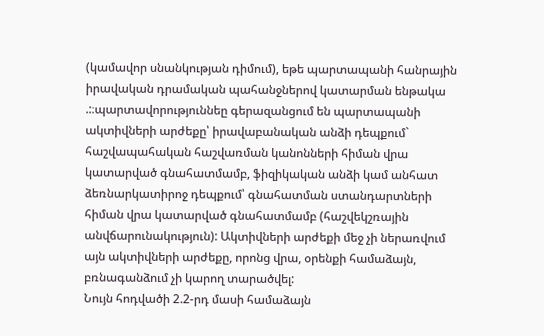(կամավոր սնանկության դիմում), եթե պարտապանի հանրային իրավական դրամական պահանջներով կատարման ենթակա .:։պարտավորություննեը գերազանցում են պարտապանի ակտիվների արժեքը՝ իրավաբանական անձի դեպքում` հաշվապահական հաշվառման կանոնների հիման վրա կատարված գնահատմամբ, ֆիզիկական անձի կամ անհատ ձեռնարկատիրոջ դեպքում՝ գնահատման ստանդարտների հիման վրա կատարված գնահատմամբ (հաշվեկշռային անվճարունակություն): Ակտիվների արժեքի մեջ չի ներառվում այն ակտիվների արժեքը, որոնց վրա, օրենքի համաձայն, բռնագանձում չի կարող տարածվել:
Նույն հոդվածի 2.2-րդ մասի համաձայն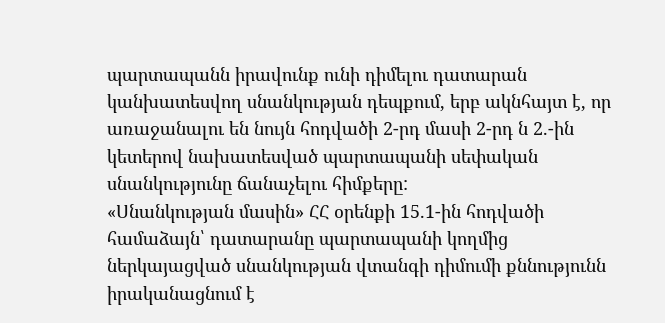պարտապանն իրավունք ունի դիմելու դատարան կանխատեսվող սնանկության դեպքում, երբ ակնհայտ է, որ առաջանալու են նույն հոդվածի 2-րդ մասի 2-րդ ն 2.-ին կետերով նախատեսված պարտապանի սեփական սնանկությունը ճանաչելու հիմքերը:
«Սնանկության մասին» ՀՀ օրենքի 15.1-ին հոդվածի համաձայն՝ դատարանը պարտապանի կողմից ներկայացված սնանկության վտանգի դիմումի քննությունն իրականացնում է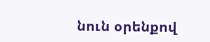նուն օրենքով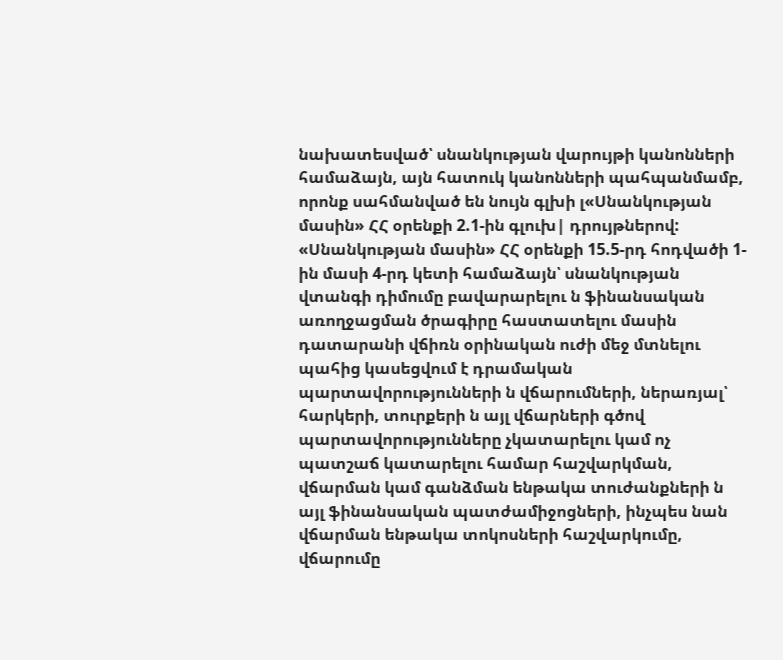նախատեսված՝ սնանկության վարույթի կանոնների համաձայն, այն հատուկ կանոնների պահպանմամբ, որոնք սահմանված են նույն գլխի լ«Սնանկության մասին» ՀՀ օրենքի 2.1-ին գլուխ| դրույթներով:
«Սնանկության մասին» ՀՀ օրենքի 15.5-րդ հոդվածի 1-ին մասի 4-րդ կետի համաձայն՝ սնանկության վտանգի դիմումը բավարարելու ն ֆինանսական առողջացման ծրագիրը հաստատելու մասին դատարանի վճիռն օրինական ուժի մեջ մտնելու պահից կասեցվում է դրամական պարտավորությունների ն վճարումների, ներառյալ՝ հարկերի, տուրքերի ն այլ վճարների գծով պարտավորությունները չկատարելու կամ ոչ պատշաճ կատարելու համար հաշվարկման, վճարման կամ գանձման ենթակա տուժանքների ն այլ ֆինանսական պատժամիջոցների, ինչպես նան վճարման ենթակա տոկոսների հաշվարկումը, վճարումը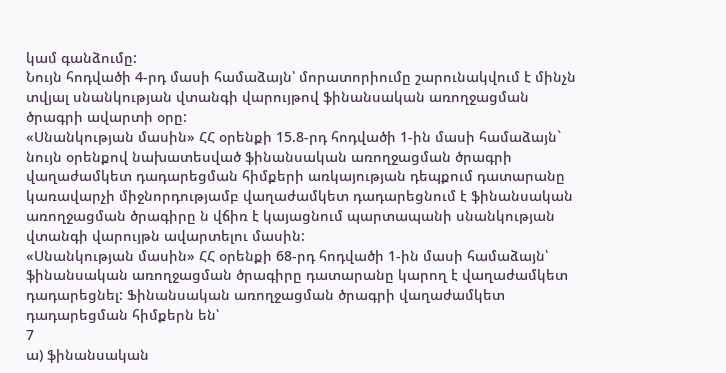կամ գանձումը:
Նույն հոդվածի 4-րդ մասի համաձայն՝ մորատորիումը շարունակվում է մինչն տվյալ սնանկության վտանգի վարույթով ֆինանսական առողջացման ծրագրի ավարտի օրը:
«Սնանկության մասին» ՀՀ օրենքի 15.8-րդ հոդվածի 1-ին մասի համաձայն` նույն օրենքով նախատեսված ֆինանսական առողջացման ծրագրի վաղաժամկետ դադարեցման հիմքերի առկայության դեպքում դատարանը կառավարչի միջնորդությամբ վաղաժամկետ դադարեցնում է ֆինանսական առողջացման ծրագիրը ն վճիռ է կայացնում պարտապանի սնանկության վտանգի վարույթն ավարտելու մասին:
«Սնանկության մասին» ՀՀ օրենքի 68-րդ հոդվածի 1-ին մասի համաձայն՝ ֆինանսական առողջացման ծրագիրը դատարանը կարող է վաղաժամկետ դադարեցնել: Ֆինանսական առողջացման ծրագրի վաղաժամկետ դադարեցման հիմքերն են՝
7
ա) ֆինանսական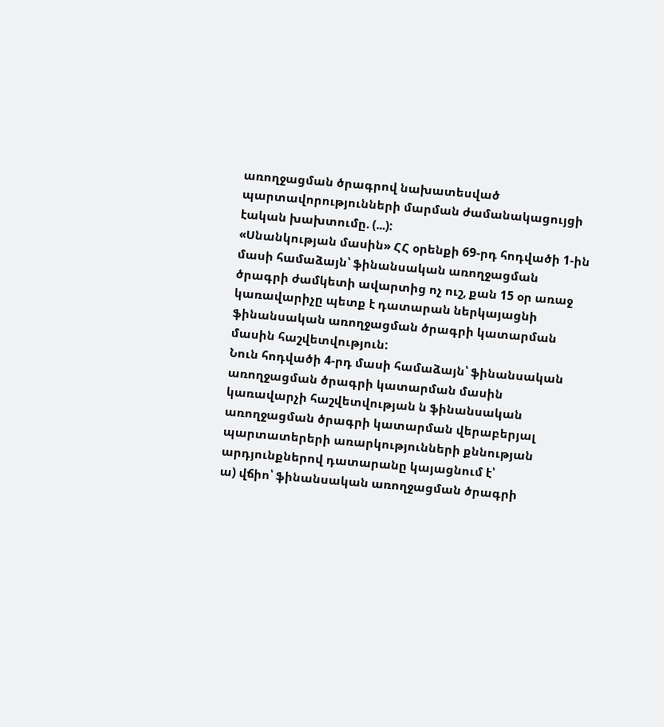առողջացման ծրագրով նախատեսված պարտավորությունների մարման ժամանակացույցի էական խախտումը. (...):
«Սնանկության մասին» ՀՀ օրենքի 69-րդ հոդվածի 1-ին մասի համաձայն՝ ֆինանսական առողջացման ծրագրի ժամկետի ավարտից ոչ ուշ, քան 15 օր առաջ կառավարիչը պետք է դատարան ներկայացնի ֆինանսական առողջացման ծրագրի կատարման մասին հաշվետվություն:
Նուն հոդվածի 4-րդ մասի համաձայն՝ ֆինանսական առողջացման ծրագրի կատարման մասին կառավարչի հաշվետվության ն ֆինանսական առողջացման ծրագրի կատարման վերաբերյալ պարտատերերի առարկությունների քննության արդյունքներով դատարանը կայացնում է՝
ա) վճիո՝ ֆինանսական առողջացման ծրագրի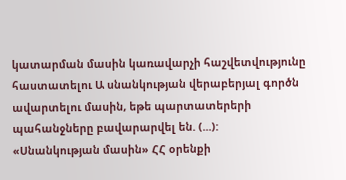կատարման մասին կառավարչի հաշվետվությունը հաստատելու Ա սնանկության վերաբերյալ գործն ավարտելու մասին, եթե պարտատերերի պահանջները բավարարվել են. (...):
«Սնանկության մասին» ՀՀ օրենքի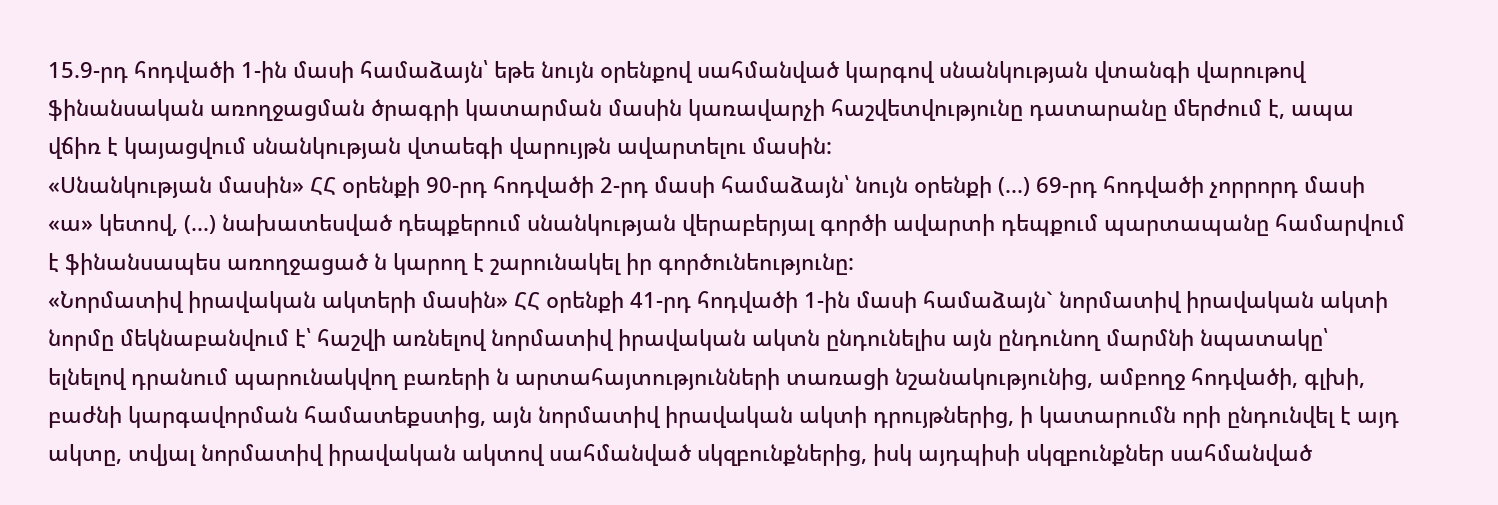15.9-րդ հոդվածի 1-ին մասի համաձայն՝ եթե նույն օրենքով սահմանված կարգով սնանկության վտանգի վարութով ֆինանսական առողջացման ծրագրի կատարման մասին կառավարչի հաշվետվությունը դատարանը մերժում է, ապա վճիռ է կայացվում սնանկության վտաեգի վարույթն ավարտելու մասին:
«Սնանկության մասին» ՀՀ օրենքի 90-րդ հոդվածի 2-րդ մասի համաձայն՝ նույն օրենքի (...) 69-րդ հոդվածի չորրորդ մասի «ա» կետով, (...) նախատեսված դեպքերում սնանկության վերաբերյալ գործի ավարտի դեպքում պարտապանը համարվում է ֆինանսապես առողջացած ն կարող է շարունակել իր գործունեությունը:
«Նորմատիվ իրավական ակտերի մասին» ՀՀ օրենքի 41-րդ հոդվածի 1-ին մասի համաձայն` նորմատիվ իրավական ակտի նորմը մեկնաբանվում է՝ հաշվի առնելով նորմատիվ իրավական ակտն ընդունելիս այն ընդունող մարմնի նպատակը՝ ելնելով դրանում պարունակվող բառերի ն արտահայտությունների տառացի նշանակությունից, ամբողջ հոդվածի, գլխի, բաժնի կարգավորման համատեքստից, այն նորմատիվ իրավական ակտի դրույթներից, ի կատարումն որի ընդունվել է այդ ակտը, տվյալ նորմատիվ իրավական ակտով սահմանված սկզբունքներից, իսկ այդպիսի սկզբունքներ սահմանված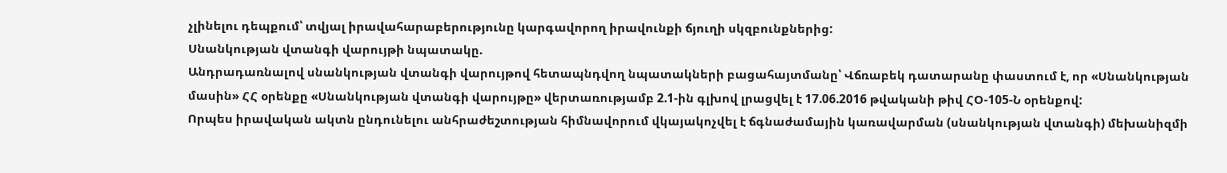չլինելու դեպքում՝ տվյալ իրավահարաբերությունը կարգավորող իրավունքի ճյուղի սկզբունքներից:
Սնանկության վտանգի վարույթի նպատակը.
Անդրադառնալով սնանկության վտանգի վարույթով հետապնդվող նպատակների բացահայտմանը՝ Վճռաբեկ դատարանը փաստում է, որ «Սնանկության մասին» ՀՀ օրենքը «Սնանկության վտանգի վարույթը» վերտառությամբ 2.1-ին գլխով լրացվել է 17.06.2016 թվականի թիվ ՀՕ-105-Ն օրենքով:
Որպես իրավական ակտն ընդունելու անհրաժեշտության հիմնավորում վկայակոչվել է ճգնաժամային կառավարման (սնանկության վտանգի) մեխանիզմի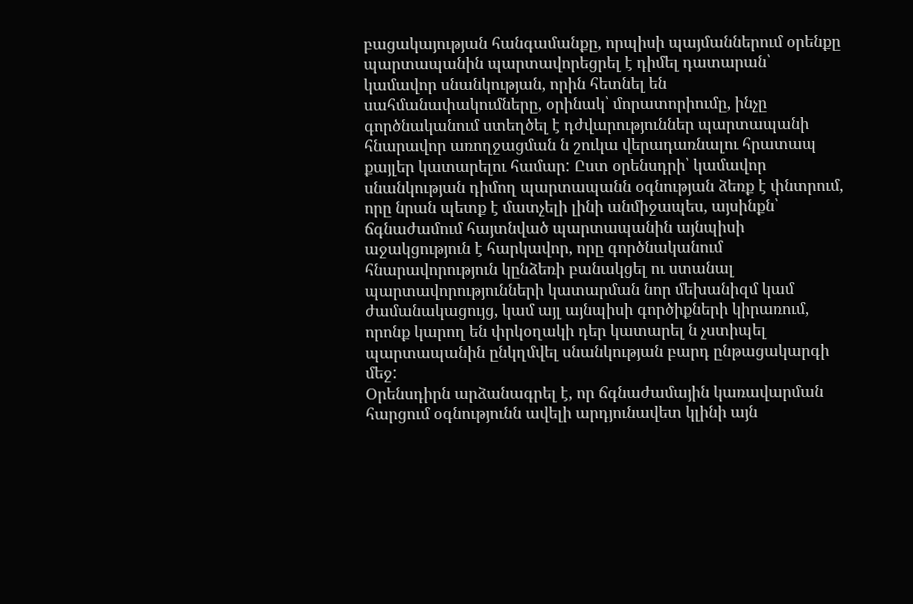բացակայության հանգամանքը, որպիսի պայմաններում օրենքը պարտապանին պարտավորեցրել է դիմել դատարան՝ կամավոր սնանկության, որին հետնել են սահմանափակումները, օրինակ՝ մորատորիումը, ինչը գործնականում ստեղծել է դժվարություններ պարտապանի հնարավոր առողջացման ն շուկա վերադառնալու հրատապ քայլեր կատարելու համար: Ըստ օրենսդրի՝ կամավոր սնանկության դիմող պարտապանն օգնության ձեռք է փնտրում, որը նրան պետք է մատչելի լինի անմիջապես, այսինքն՝ ճգնաժամում հայտնված պարտապանին այնպիսի աջակցություն է հարկավոր, որը գործնականում հնարավորություն կընձեռի բանակցել ու ստանալ պարտավորությունների կատարման նոր մեխանիզմ կամ ժամանակացույց, կամ այլ այնպիսի գործիքների կիրառում, որոնք կարող են փրկօղակի դեր կատարել ն չստիպել պարտապանին ընկղմվել սնանկության բարդ ընթացակարգի մեջ:
Օրենսդիրն արձանագրել է, որ ճգնաժամային կառավարման հարցում օգնությունն ավելի արդյունավետ կլինի այն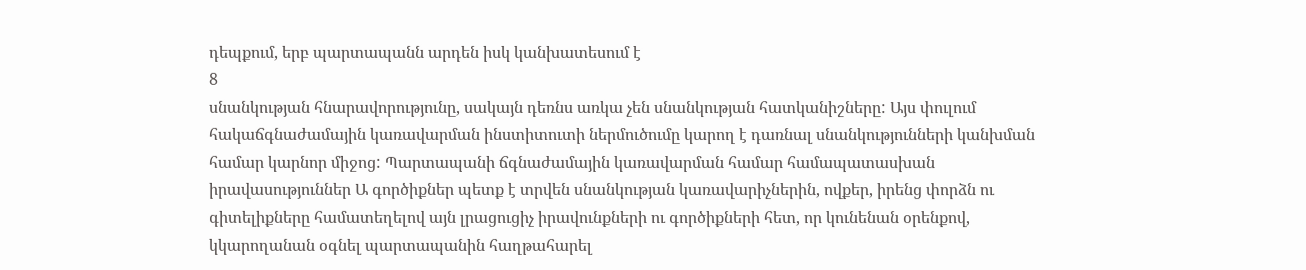դեպքում, երբ պարտապանն արդեն իսկ կանխատեսում է
8
սնանկության հնարավորությունը, սակայն դեռնս առկա չեն սնանկության հատկանիշները: Այս փուլում հակաճգնաժամային կառավարման ինստիտուտի ներմուծումը կարող է դառնալ սնանկությունների կանխման համար կարնոր միջոց: Պարտապանի ճգնաժամային կառավարման համար համապատասխան իրավասություններ Ա գործիքներ պետք է տրվեն սնանկության կառավարիչներին, ովքեր, իրենց փորձն ու գիտելիքները համատեղելով այն լրացուցիչ իրավունքների ու գործիքների հետ, որ կունենան օրենքով, կկարողանան օգնել պարտապանին հաղթահարել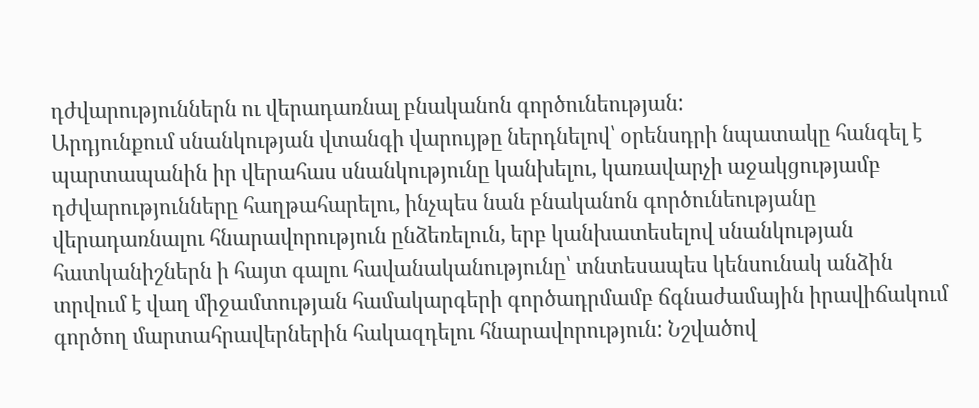դժվարություններն ու վերադառնալ բնականոն գործունեության:
Արդյունքում սնանկության վտանգի վարույթը ներդնելով՝ օրենսդրի նպատակը հանգել է պարտապանին իր վերահաս սնանկությունը կանխելու, կառավարչի աջակցությամբ դժվարությունները հաղթահարելու, ինչպես նան բնականոն գործունեությանը վերադառնալու հնարավորություն ընձեռելուն, երբ կանխատեսելով սնանկության հատկանիշներն ի հայտ գալու հավանականությունը՝ տնտեսապես կենսունակ անձին տրվում է վաղ միջամտության համակարգերի գործադրմամբ ճգնաժամային իրավիճակում գործող մարտահրավերներին հակազդելու հնարավորություն: Նշվածով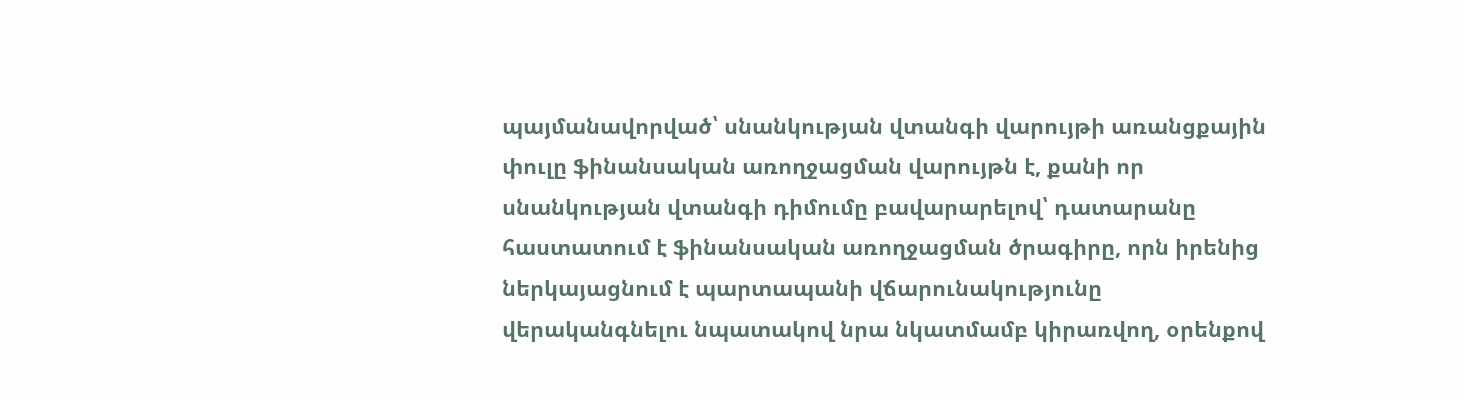պայմանավորված՝ սնանկության վտանգի վարույթի առանցքային փուլը ֆինանսական առողջացման վարույթն է, քանի որ սնանկության վտանգի դիմումը բավարարելով՝ դատարանը հաստատում է ֆինանսական առողջացման ծրագիրը, որն իրենից ներկայացնում է պարտապանի վճարունակությունը վերականգնելու նպատակով նրա նկատմամբ կիրառվող, օրենքով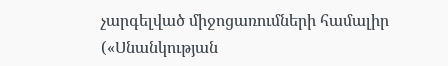չարգելված միջոցառումների համալիր («Սնանկության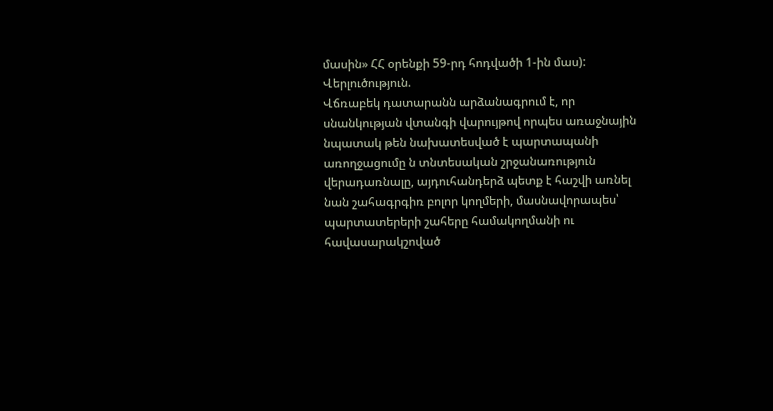մասին» ՀՀ օրենքի 59-րդ հոդվածի 1-ին մաս):
Վերլուծություն.
Վճռաբեկ դատարանն արձանագրում է, որ սնանկության վտանգի վարույթով որպես առաջնային նպատակ թեն նախատեսված է պարտապանի առողջացումը ն տնտեսական շրջանառություն վերադառնալը, այդուհանդերձ պետք է հաշվի առնել նան շահագրգիռ բոլոր կողմերի, մասնավորապես՝ պարտատերերի շահերը համակողմանի ու հավասարակշոված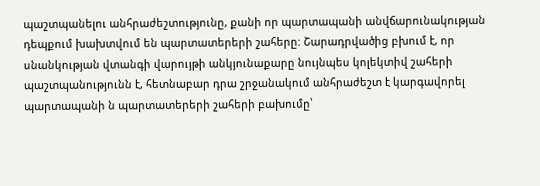պաշտպանելու անհրաժեշտությունը, քանի որ պարտապանի անվճարունակության դեպքում խախտվում են պարտատերերի շահերը: Շարադրվածից բխում է, որ սնանկության վտանգի վարույթի անկյունաքարը նույնպես կոլեկտիվ շահերի պաշտպանությունն է, հետնաբար դրա շրջանակում անհրաժեշտ է կարգավորել պարտապանի ն պարտատերերի շահերի բախումը՝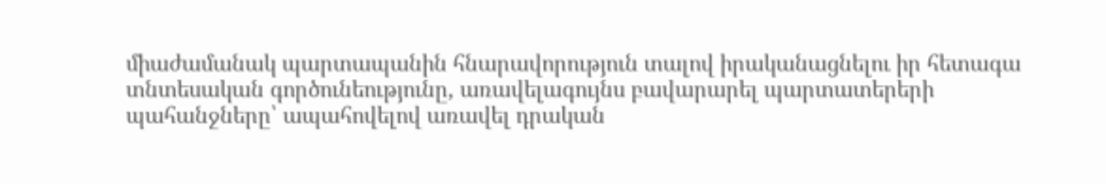միաժամանակ պարտապանին հնարավորություն տալով իրականացնելու իր հետագա տնտեսական գործունեությունը, առավելագույնս բավարարել պարտատերերի պահանջները՝ ապահովելով առավել դրական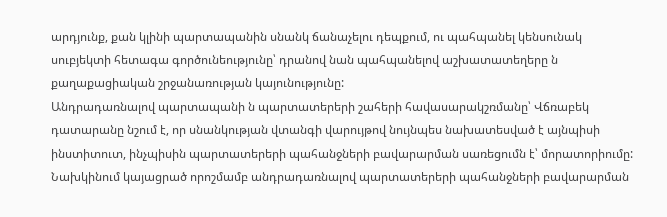արդյունք, քան կլինի պարտապանին սնանկ ճանաչելու դեպքում, ու պահպանել կենսունակ սուբյեկտի հետագա գործունեությունը՝ դրանով նան պահպանելով աշխատատեղերը ն քաղաքացիական շրջանառության կայունությունը:
Անդրադառնալով պարտապանի ն պարտատերերի շահերի հավասարակշռմանը՝ Վճռաբեկ դատարանը նշում է, որ սնանկության վտանգի վարույթով նույնպես նախատեսված է այնպիսի ինստիտուտ, ինչպիսին պարտատերերի պահանջների բավարարման սառեցումն է՝ մորատորիումը:
Նախկինում կայացրած որոշմամբ անդրադառնալով պարտատերերի պահանջների բավարարման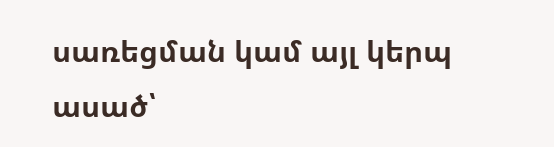սառեցման կամ այլ կերպ ասած՝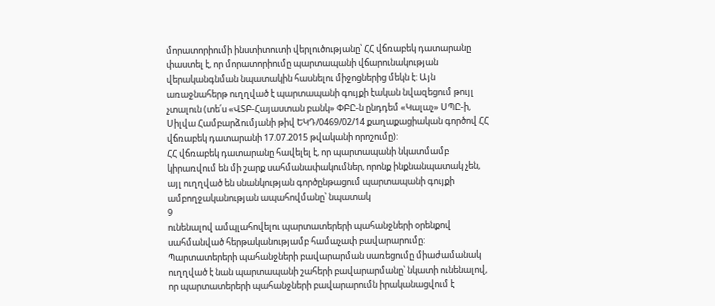մորատորիումի ինստիտուտի վերլուծությանը՝ ՀՀ վճռաբեկ դատարանը փաստել է, որ մորատորիումը պարտապանի վճարունակության վերականգնման նպատակին հասնելու միջոցներից մեկն է: Այն առաջնահերթ ուղղված է պարտապանի գույքի էական նվազեցում թույլ չտալուն (տե՛ս «ՎՏԲ-Հայաստան բանկ» ՓԲԸ-ն ընդդեմ «Կալաչ» ՍՊԸ-ի, Սիլվա Համբարձումյանի թիվ ԵԿԴ/0469/02/14 քաղաքացիական գործով ՀՀ վճռաբեկ դատարանի 17.07.2015 թվականի որոշումը):
ՀՀ վճռաբեկ դատարանը հավելել է, որ պարտապանի նկատմամբ կիրառվում են մի շարք սահմանափակումներ, որոնք ինքնանպատակ չեն, այլ ուղղված են սնանկության գործընթացում պարտապանի գույքի ամբողջականության ապահովմանը՝ նպատակ
9
ունենալով ամպլահովելու պարտատերերի պահանջների օրենքով սահմանված հերթականությամբ համաչափ բավարարումը: Պարտատերերի պահանջների բավարարման սառեցումը միաժամանակ ուղղված է նան պարտապանի շահերի բավարարմանը՝ նկատի ունենալով, որ պարտատերերի պահանջների բավարարումն իրականացվում է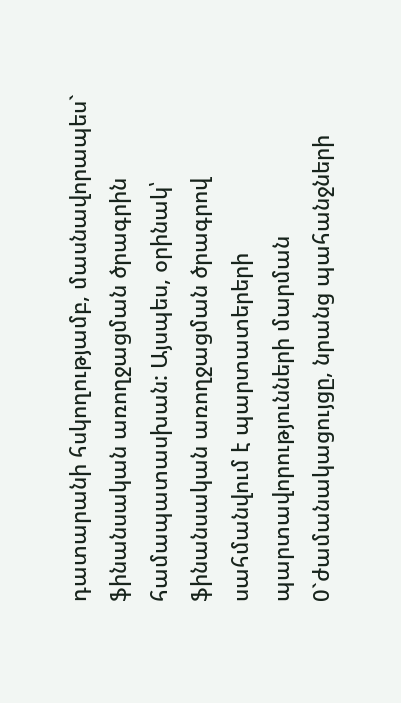դատարանի հսկողությամբ, մասնավորապես` ֆինանսական առողջացման ծրագրին համապատասխան: Այսպես, օրինակ՝ ֆինանսական առողջացման ծրագրով սահմանվում է պարտատերերի պարտավորությունների մարման 0`ժամանակացույցը, նրանց պահանջների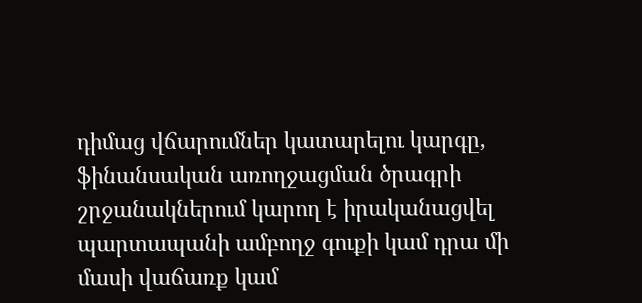դիմաց վճարումներ կատարելու կարգը, ֆինանսական առողջացման ծրագրի շրջանակներում կարող է իրականացվել պարտապանի ամբողջ գուքի կամ դրա մի մասի վաճառք կամ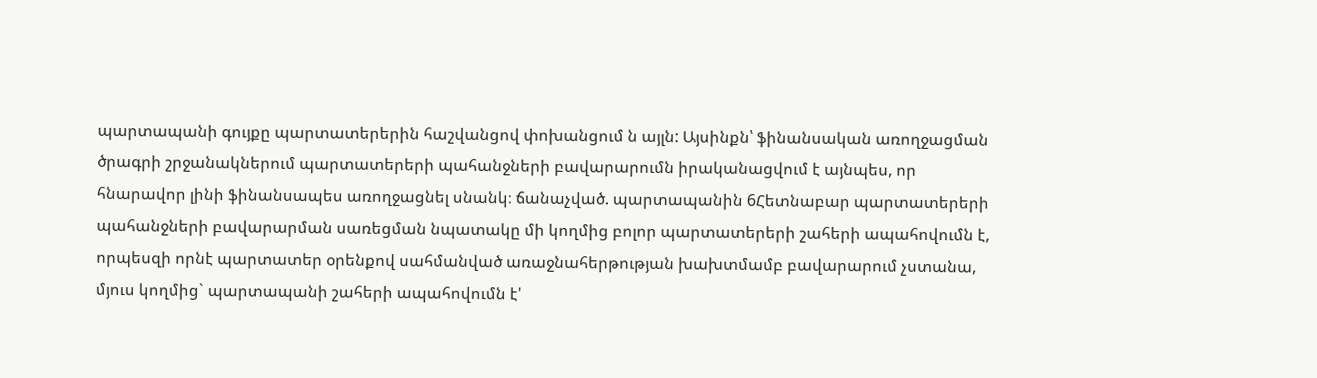պարտապանի գույքը պարտատերերին հաշվանցով փոխանցում ն այլն: Այսինքն՝ ֆինանսական առողջացման ծրագրի շրջանակներում պարտատերերի պահանջների բավարարումն իրականացվում է այնպես, որ հնարավոր լինի ֆինանսապես առողջացնել սնանկ։ ճանաչված. պարտապանին 6Հետնաբար պարտատերերի պահանջների բավարարման սառեցման նպատակը մի կողմից բոլոր պարտատերերի շահերի ապահովումն է, որպեսզի որնէ պարտատեր օրենքով սահմանված առաջնահերթության խախտմամբ բավարարում չստանա, մյուս կողմից` պարտապանի շահերի ապահովումն է'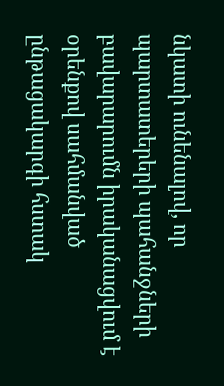նկատի ունենալով, որ պարտատերերի պահանջների բավարարումն իրականացվում է օրենքով սահմանված ընթացակարգի հստակ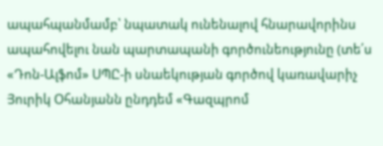ապահպանմամբ՝ նպատակ ունենալով հնարավորինս ապահովելու նան պարտապանի գործունեությունը (տե՛ս «Դոն-Ալֆոմ» ՍՊԸ-ի սնաեկության գործով կառավարիչ Յուրիկ Օհանյանն ընդդեմ «Գազպրոմ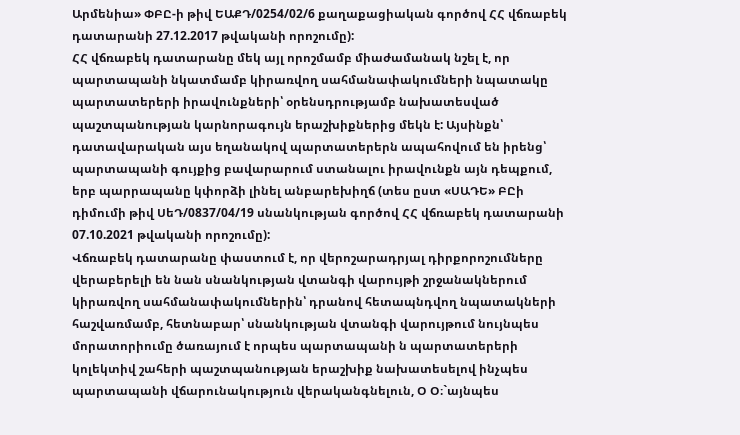Արմենիա» ՓԲԸ-ի թիվ ԵԱՔԴ/0254/02/6 քաղաքացիական գործով ՀՀ վճռաբեկ դատարանի 27.12.2017 թվականի որոշումը):
ՀՀ վճռաբեկ դատարանը մեկ այլ որոշմամբ միաժամանակ նշել է, որ պարտապանի նկատմամբ կիրառվող սահմանափակումների նպատակը պարտատերերի իրավունքների՝ օրենսդրությամբ նախատեսված պաշտպանության կարնորագույն երաշխիքներից մեկն է: Այսինքն՝ դատավարական այս եղանակով պարտատերերն ապահովում են իրենց՝ պարտապանի գույքից բավարարում ստանալու իրավունքն այն դեպքում, երբ պարրապանը կփորձի լինել անբարեխիղճ (տես ըստ «ՍԱԴԵ» ԲԸի դիմումի թիվ ՍեԴ/0837/04/19 սնանկության գործով ՀՀ վճռաբեկ դատարանի 07.10.2021 թվականի որոշումը):
Վճռաբեկ դատարանը փաստում է, որ վերոշարադրյալ դիրքորոշումները վերաբերելի են նան սնանկության վտանգի վարույթի շրջանակներում կիրառվող սահմանափակումներին՝ դրանով հետապնդվող նպատակների հաշվառմամբ, հետնաբար՝ սնանկության վտանգի վարույթում նույնպես մորատորիումը ծառայում է որպես պարտապանի ն պարտատերերի կոլեկտիվ շահերի պաշտպանության երաշխիք նախատեսելով ինչպես պարտապանի վճարունակություն վերականգնելուն, Օ Օ։`այնպես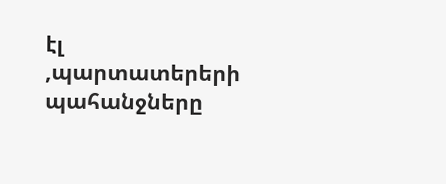էլ ,պարտատերերի պահանջները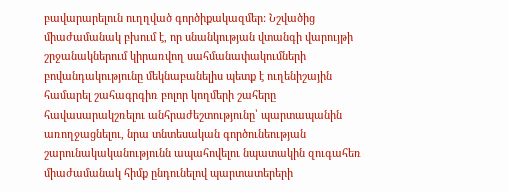բավարարելուն ուղղված գործիքակազմեր: Նշվածից միաժամանակ բխում է, որ սնանկության վտանգի վարույթի շրջանակներում կիրառվող սահմանափակումների բովանդակությունը մեկնաբանելիս պետք է ուղենիշային համարել շահագրգիռ բոլոր կողմերի շահերը հավասարակշռելու անհրաժեշտությունը՝ պարտապանին առողջացնելու, նրա տնտեսական գործունեության շարունակականությունն ապահովելու նպատակին զուգահեռ միաժամանակ հիմք ընդունելով պարտատերերի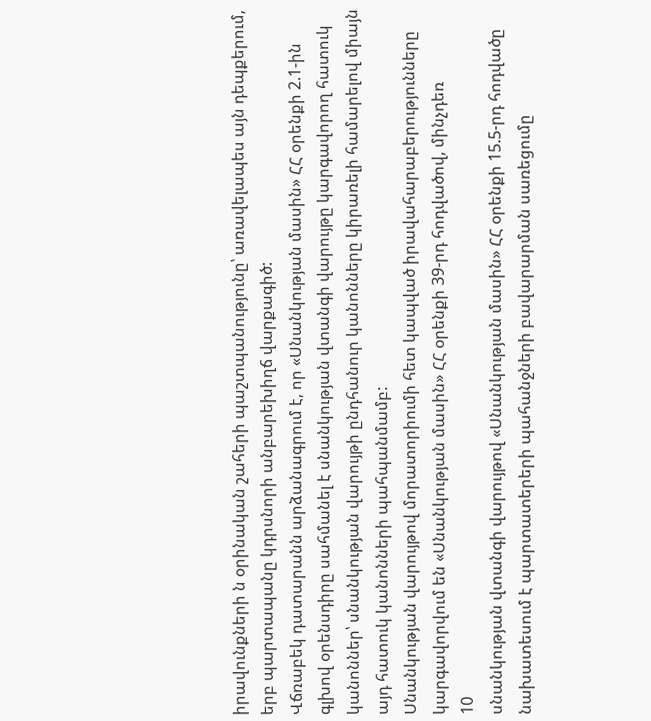իրավունքների ն օրինական շահերի պաշտպանությունը՝ առավելապես այն դեպքերում, երբ պարտապանը կդրսնորի անբարեխիղճ վարքագիծ:
Վճռաբեկ դատարանն արձանագրում է, որ «Սնանկության մասին» ՀՀ օրենքի 2.1-ին գլխով օրենսդիրը սահմանել է սնանկության վտանգի վարույթը կարգավորող հատուկ կանոններ՝ սնանկության վարույթի ընդհանուր կանոնները կիրառելի համարելով միայն այդ հատուկ կանոնների պահպանմամբ:
Սնանկության վարույթով մորատորիումի հետ կապված իրավահարաբերությունները կարգավորվում են «Սնանկության մասին» ՀՀ օրենքի 39-րդ հոդվածով, մինչդեռ
10
սնանկության վտանգի վարույթով «Սնանկության մասին» ՀՀ օրենքի 15.5-րդ հոդվածը նախատեսում է պարտատերերի պահանջների բավարարման սառեցումը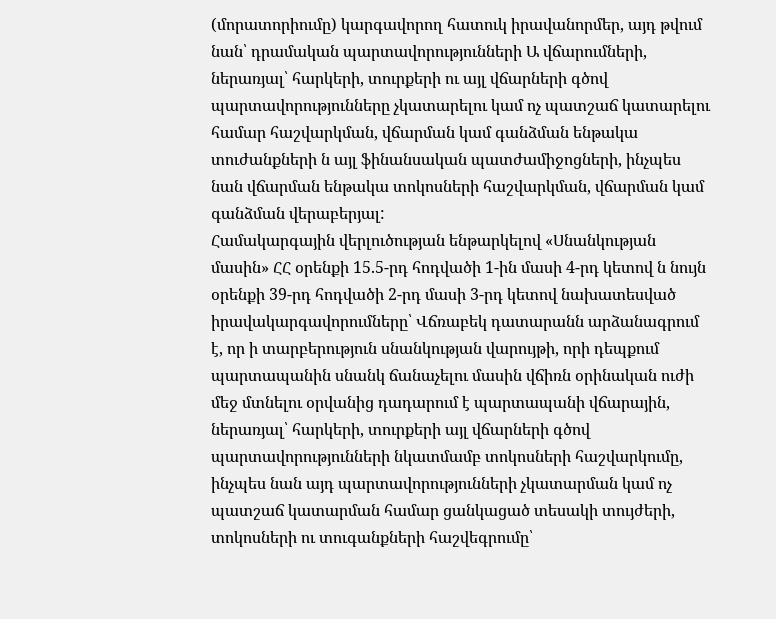(մորատորիումը) կարգավորող հատուկ իրավանորմեր, այդ թվում նան՝ դրամական պարտավորությունների Ա վճարումների, ներառյալ՝ հարկերի, տուրքերի ու այլ վճարների գծով պարտավորությունները չկատարելու կամ ոչ պատշաճ կատարելու համար հաշվարկման, վճարման կամ գանձման ենթակա տուժանքների ն այլ ֆինանսական պատժամիջոցների, ինչպես նան վճարման ենթակա տոկոսների հաշվարկման, վճարման կամ գանձման վերաբերյալ:
Համակարգային վերլուծության ենթարկելով «Սնանկության մասին» ՀՀ օրենքի 15.5-րդ հոդվածի 1-ին մասի 4-րդ կետով ն նույն օրենքի 39-րդ հոդվածի 2-րդ մասի 3-րդ կետով նախատեսված իրավակարգավորումները՝ Վճռաբեկ դատարանն արձանագրում է, որ ի տարբերություն սնանկության վարույթի, որի դեպքում պարտապանին սնանկ ճանաչելու մասին վճիռն օրինական ուժի մեջ մտնելու օրվանից դադարում է պարտապանի վճարային, ներառյալ՝ հարկերի, տուրքերի այլ վճարների գծով պարտավորությունների նկատմամբ տոկոսների հաշվարկումը, ինչպես նան այդ պարտավորությունների չկատարման կամ ոչ պատշաճ կատարման համար ցանկացած տեսակի տույժերի, տոկոսների ու տուգանքների հաշվեգրումը՝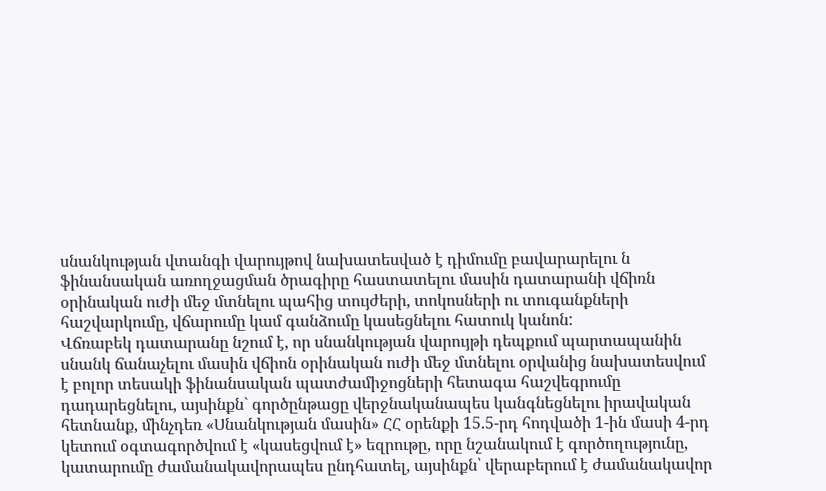սնանկության վտանգի վարույթով նախատեսված է դիմումը բավարարելու ն ֆինանսական առողջացման ծրագիրը հաստատելու մասին դատարանի վճիռն օրինական ուժի մեջ մտնելու պահից տույժերի, տոկոսների ու տուգանքների հաշվարկումը, վճարումը կամ գանձումը կասեցնելու հատուկ կանոն:
Վճռաբեկ դատարանը նշում է, որ սնանկության վարույթի դեպքում պարտապանին սնանկ ճանաչելու մասին վճիոն օրինական ուժի մեջ մտնելու օրվանից նախատեսվում է բոլոր տեսակի ֆինանսական պատժամիջոցների հետագա հաշվեգրումը դադարեցնելու, այսինքն` գործընթացը վերջնականապես կանգնեցնելու իրավական հետնանք, մինչդեռ «Սնանկության մասին» ՀՀ օրենքի 15.5-րդ հոդվածի 1-ին մասի 4-րդ կետում օգտագործվում է «կասեցվում է» եզրութը, որը նշանակում է գործողությունը, կատարումը ժամանակավորապես ընդհատել, այսինքն՝ վերաբերում է ժամանակավոր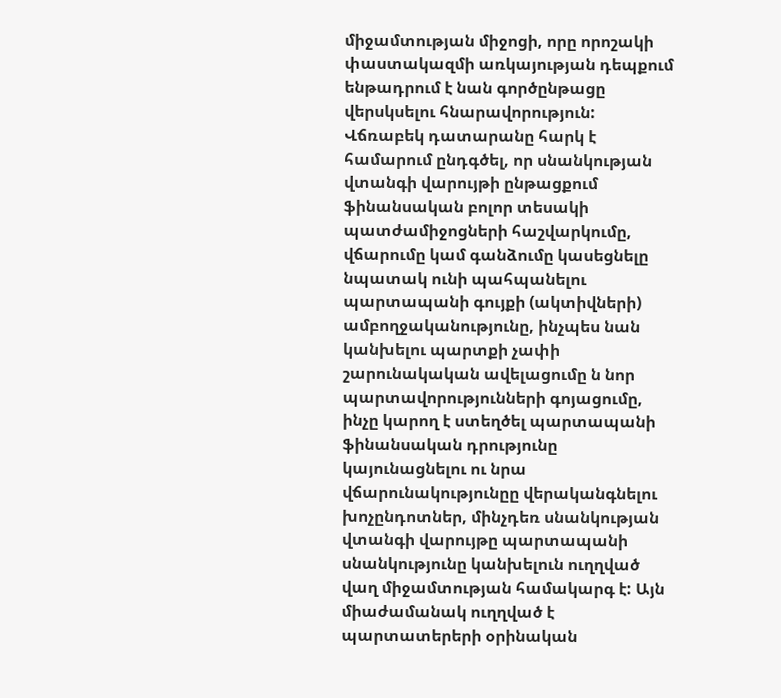միջամտության միջոցի, որը որոշակի փաստակազմի առկայության դեպքում ենթադրում է նան գործընթացը վերսկսելու հնարավորություն:
Վճռաբեկ դատարանը հարկ է համարում ընդգծել, որ սնանկության վտանգի վարույթի ընթացքում ֆինանսական բոլոր տեսակի պատժամիջոցների հաշվարկումը, վճարումը կամ գանձումը կասեցնելը նպատակ ունի պահպանելու պարտապանի գույքի (ակտիվների) ամբողջականությունը, ինչպես նան կանխելու պարտքի չափի շարունակական ավելացումը ն նոր պարտավորությունների գոյացումը, ինչը կարող է ստեղծել պարտապանի ֆինանսական դրությունը կայունացնելու ու նրա վճարունակությունըը վերականգնելու խոչընդոտներ, մինչդեռ սնանկության վտանգի վարույթը պարտապանի սնանկությունը կանխելուն ուղղված վաղ միջամտության համակարգ է: Այն միաժամանակ ուղղված է պարտատերերի օրինական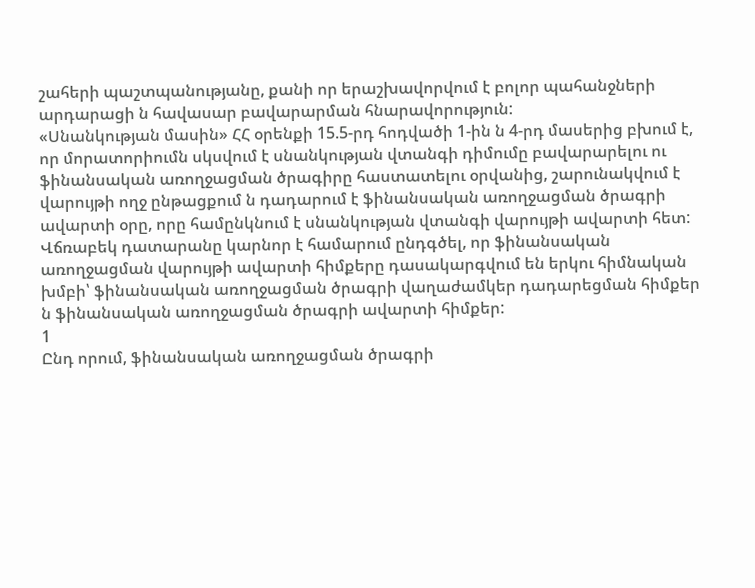շահերի պաշտպանությանը, քանի որ երաշխավորվում է բոլոր պահանջների արդարացի ն հավասար բավարարման հնարավորություն:
«Սնանկության մասին» ՀՀ օրենքի 15.5-րդ հոդվածի 1-ին ն 4-րդ մասերից բխում է, որ մորատորիումն սկսվում է սնանկության վտանգի դիմումը բավարարելու ու ֆինանսական առողջացման ծրագիրը հաստատելու օրվանից, շարունակվում է վարույթի ողջ ընթացքում ն դադարում է ֆինանսական առողջացման ծրագրի ավարտի օրը, որը համընկնում է սնանկության վտանգի վարույթի ավարտի հետ:
Վճռաբեկ դատարանը կարնոր է համարում ընդգծել, որ ֆինանսական առողջացման վարույթի ավարտի հիմքերը դասակարգվում են երկու հիմնական խմբի՝ ֆինանսական առողջացման ծրագրի վաղաժամկեր դադարեցման հիմքեր ն ֆինանսական առողջացման ծրագրի ավարտի հիմքեր:
1
Ընդ որում, ֆինանսական առողջացման ծրագրի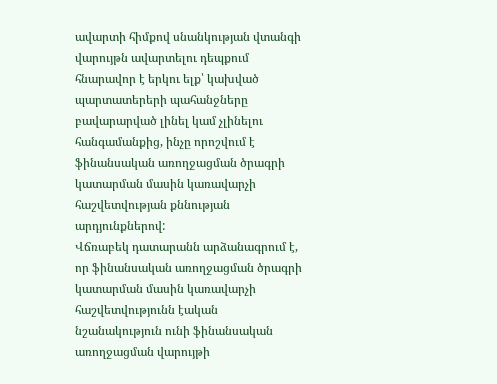ավարտի հիմքով սնանկության վտանգի վարույթն ավարտելու դեպքում հնարավոր է երկու ելք՝ կախված պարտատերերի պահանջները բավարարված լինել կամ չլինելու հանգամանքից, ինչը որոշվում է ֆինանսական առողջացման ծրագրի կատարման մասին կառավարչի հաշվետվության քննության արդյունքներով:
Վճռաբեկ դատարանն արձանագրում է, որ ֆինանսական առողջացման ծրագրի կատարման մասին կառավարչի հաշվետվությունն էական նշանակություն ունի ֆինանսական առողջացման վարույթի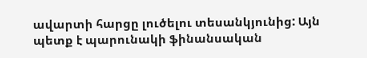ավարտի հարցը լուծելու տեսանկյունից: Այն պետք է պարունակի ֆինանսական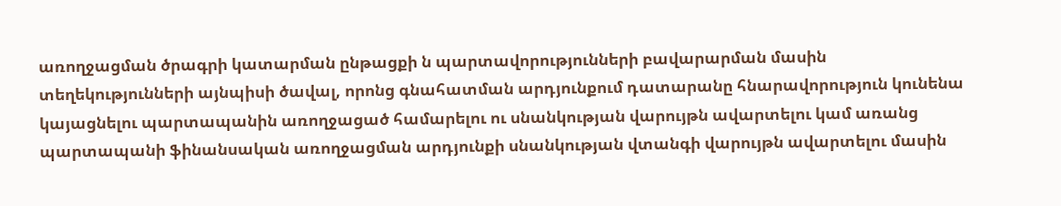առողջացման ծրագրի կատարման ընթացքի ն պարտավորությունների բավարարման մասին տեղեկությունների այնպիսի ծավալ, որոնց գնահատման արդյունքում դատարանը հնարավորություն կունենա կայացնելու պարտապանին առողջացած համարելու ու սնանկության վարույթն ավարտելու կամ առանց պարտապանի ֆինանսական առողջացման արդյունքի սնանկության վտանգի վարույթն ավարտելու մասին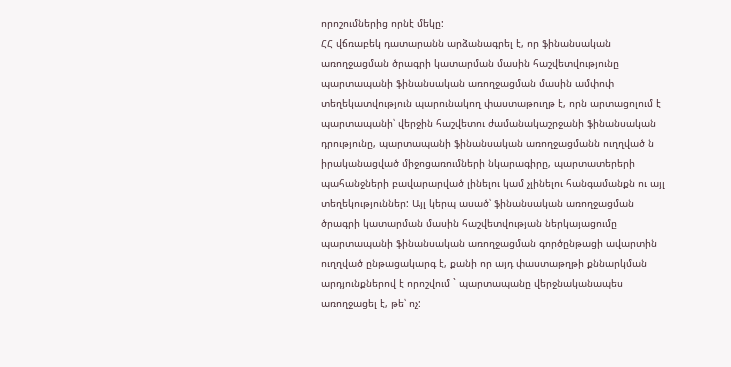որոշումներից որնէ մեկը:
ՀՀ վճռաբեկ դատարանն արձանագրել է, որ ֆինանսական առողջացման ծրագրի կատարման մասին հաշվետվությունը պարտապանի ֆինանսական առողջացման մասին ամփոփ տեղեկատվություն պարունակող փաստաթուղթ է, որն արտացոլում է պարտապանի՝ վերջին հաշվետու ժամանակաշրջանի ֆինանսական դրությունը, պարտապանի ֆինանսական առողջացմանն ուղղված ն իրականացված միջոցառումների նկարագիրը, պարտատերերի պահանջների բավարարված լինելու կամ չլինելու հանգամանքն ու այլ տեղեկություններ: Այլ կերպ ասած՝ ֆինանսական առողջացման ծրագրի կատարման մասին հաշվետվության ներկայացումը պարտապանի ֆինանսական առողջացման գործընթացի ավարտին ուղղված ընթացակարգ է, քանի որ այդ փաստաթղթի քննարկման արդյունքներով է որոշվում ` պարտապանը վերջնականապես առողջացել է, թե՝ ոչ: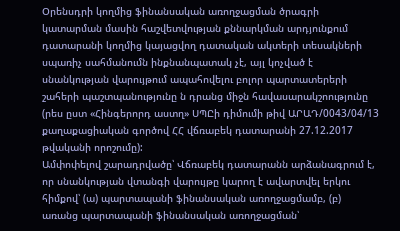Օրենսդրի կողմից ֆինանսական առողջացման ծրագրի կատարման մասին հաշվետվության քննարկման արդյունքում դատարանի կողմից կայացվող դատական ակտերի տեսակների սպառիչ սահմանումն ինքնանպատակ չէ, այլ կոչված է սնանկության վարույթում ապահովելու բոլոր պարտատերերի շահերի պաշտպանությունը ն դրանց միջն հավասարակշոությունը (րես ըստ «Հինգերորդ աստղ» ՍՊԸի դիմումի թիվ ԱՐԱԴ/0043/04/13 քաղաքացիական գործով ՀՀ վճռաբեկ դատարանի 27.12.2017 թվականի որոշումը):
Ամփոփելով շարադրվածը՝ Վճռաբեկ դատարանն արձանագրում է, որ սնանկության վտանգի վարույթը կարող է ավարտվել երկու հիմքով՝ (ա) պարտապանի ֆինանսական առողջացմամբ, (բ) առանց պարտապանի ֆինանսական առողջացման՝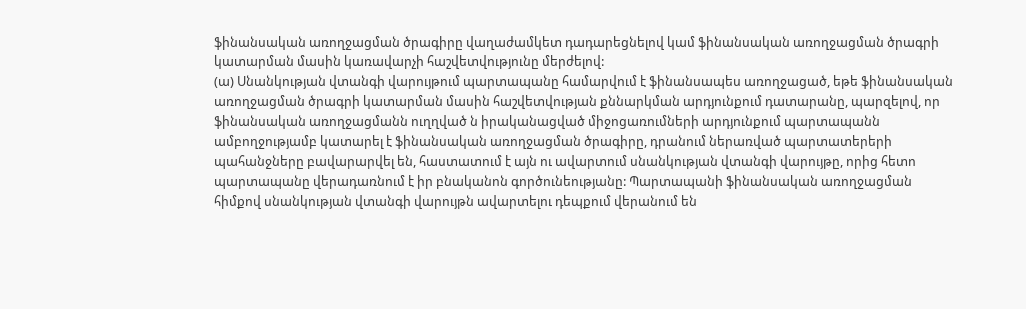ֆինանսական առողջացման ծրագիրը վաղաժամկետ դադարեցնելով կամ ֆինանսական առողջացման ծրագրի կատարման մասին կառավարչի հաշվետվությունը մերժելով:
(ա) Սնանկության վտանգի վարույթում պարտապանը համարվում է ֆինանսապես առողջացած, եթե ֆինանսական առողջացման ծրագրի կատարման մասին հաշվետվության քննարկման արդյունքում դատարանը, պարզելով, որ ֆինանսական առողջացմանն ուղղված ն իրականացված միջոցառումների արդյունքում պարտապանն ամբողջությամբ կատարել է ֆինանսական առողջացման ծրագիրը, դրանում ներառված պարտատերերի պահանջները բավարարվել են, հաստատում է այն ու ավարտում սնանկության վտանգի վարույթը, որից հետո պարտապանը վերադառնում է իր բնականոն գործունեությանը: Պարտապանի ֆինանսական առողջացման հիմքով սնանկության վտանգի վարույթն ավարտելու դեպքում վերանում են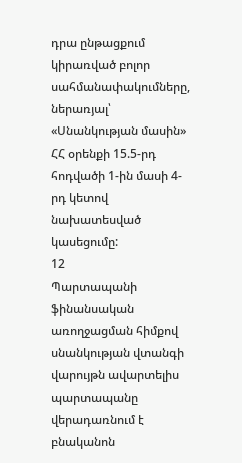դրա ընթացքում կիրառված բոլոր սահմանափակումները, ներառյալ՝ «Սնանկության մասին» ՀՀ օրենքի 15.5-րդ հոդվածի 1-ին մասի 4-րդ կետով նախատեսված կասեցումը:
12
Պարտապանի ֆինանսական առողջացման հիմքով սնանկության վտանգի վարույթն ավարտելիս պարտապանը վերադառնում է բնականոն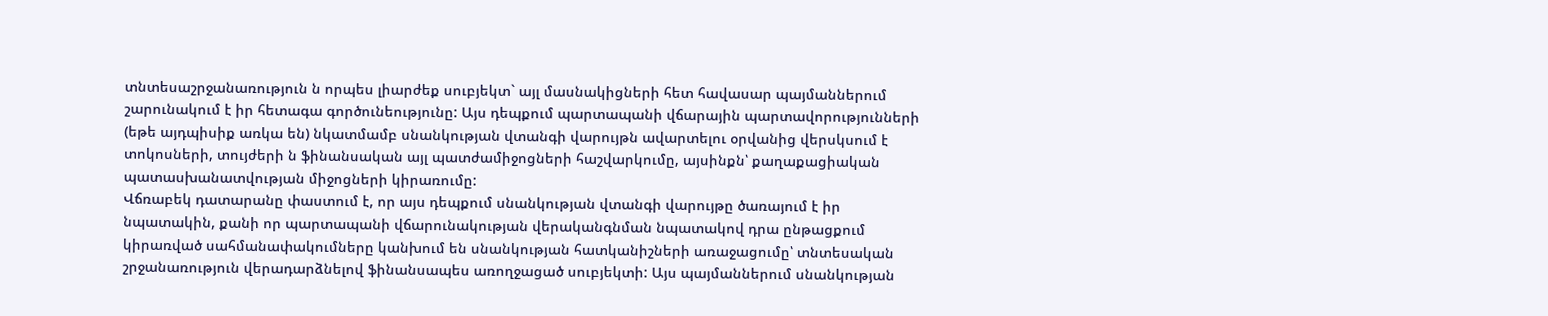տնտեսաշրջանառություն ն որպես լիարժեք սուբյեկտ` այլ մասնակիցների հետ հավասար պայմաններում շարունակում է իր հետագա գործունեությունը: Այս դեպքում պարտապանի վճարային պարտավորությունների (եթե այդպիսիք առկա են) նկատմամբ սնանկության վտանգի վարույթն ավարտելու օրվանից վերսկսում է տոկոսների, տույժերի ն ֆինանսական այլ պատժամիջոցների հաշվարկումը, այսինքն՝ քաղաքացիական պատասխանատվության միջոցների կիրառումը:
Վճռաբեկ դատարանը փաստում է, որ այս դեպքում սնանկության վտանգի վարույթը ծառայում է իր նպատակին, քանի որ պարտապանի վճարունակության վերականգնման նպատակով դրա ընթացքում կիրառված սահմանափակումները կանխում են սնանկության հատկանիշների առաջացումը՝ տնտեսական շրջանառություն վերադարձնելով ֆինանսապես առողջացած սուբյեկտի: Այս պայմաններում սնանկության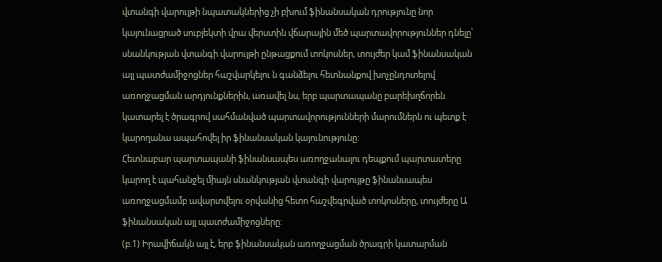վտանգի վարույթի նպատակներից չի բխում ֆինանսական դրությունը նոր կայունացրած սուբյեկտի վրա վերստին վճարային մեծ պարտավորություններ դնելը՝ սնանկության վտանգի վարույթի ընթացքում տոկոսներ, տույժեր կամ ֆինանսական այլ պատժամիջոցներ հաշվարկելու ն գանձելու հետնանքով խոչընդոտելով առողջացման արդյունքներին, առավել նս, երբ պարտապանը բարեխղճորեն կատարել է ծրագրով սահմանված պարտավորությունների մարումներն ու պետք է կարողանա ապահովել իր ֆինանսական կայունությունը:
Հետնաբար պարտապանի ֆինանսապես առողջանալու դեպքում պարտատերը կարող է պահանջել միայն սնանկության վտանգի վարույթը ֆինանսապես առողջացմամբ ավարտվելու օրվանից հետո հաշվեգրված տոկոսները, տույժերը Ա ֆինանսական այլ պատժամիջոցները:
(բ.1) Իրավիճակն այլ է, երբ ֆինանսական առողջացման ծրագրի կատարման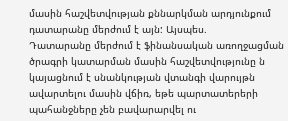մասին հաշվետվության քննարկման արդյունքում դատարանը մերժում է այն: Այսպես.
Դատարանը մերժում է ֆինանսական առողջացման ծրագրի կատարման մասին հաշվետվությունը ն կայացնում է սնանկության վտանգի վարույթն ավարտելու մասին վճիռ, եթե պարտատերերի պահանջները չեն բավարարվել ու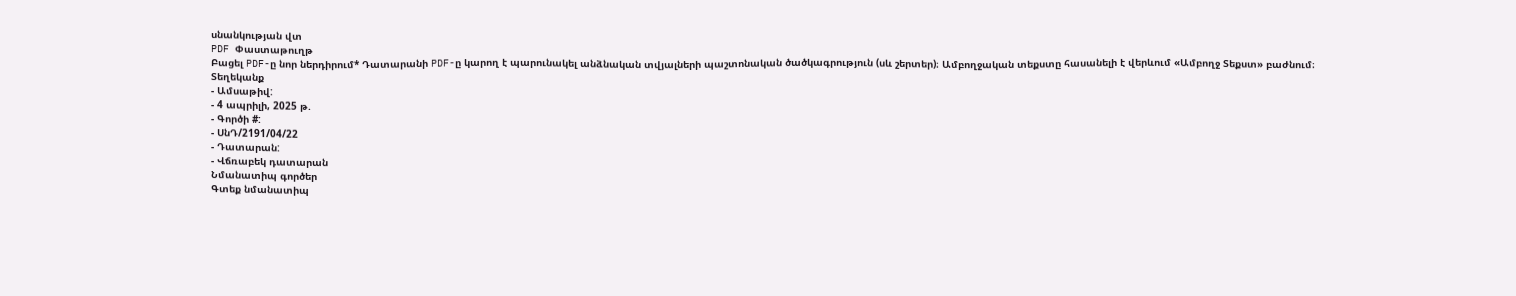սնանկության վտ
PDF Փաստաթուղթ
Բացել PDF-ը նոր ներդիրում* Դատարանի PDF-ը կարող է պարունակել անձնական տվյալների պաշտոնական ծածկագրություն (սև շերտեր)։ Ամբողջական տեքստը հասանելի է վերևում «Ամբողջ Տեքստ» բաժնում։
Տեղեկանք
- Ամսաթիվ:
- 4 ապրիլի, 2025 թ.
- Գործի #:
- ՍնԴ/2191/04/22
- Դատարան:
- Վճռաբեկ դատարան
Նմանատիպ գործեր
Գտեք նմանատիպ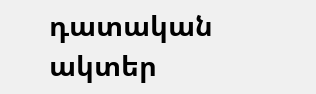դատական ակտեր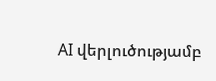AI վերլուծությամբ